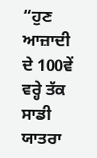“ਹੁਣ ਆਜ਼ਾਦੀ ਦੇ 100ਵੇਂ ਵਰ੍ਹੇ ਤੱਕ ਸਾਡੀ ਯਾਤਰਾ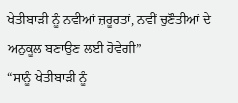ਖੇਤੀਬਾੜੀ ਨੂੰ ਨਵੀਆਂ ਜ਼ਰੂਰਤਾਂ, ਨਵੀਂ ਚੁਣੌਤੀਆਂ ਦੇ ਅਨੁਕੂਲ ਬਣਾਉਣ ਲਈ ਹੋਵੇਗੀ”
“ਸਾਨੂੰ ਖੇਤੀਬਾੜੀ ਨੂੰ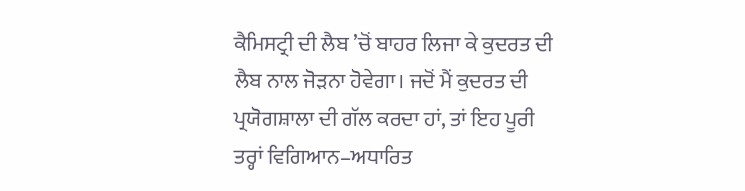ਕੈਮਿਸਟ੍ਰੀ ਦੀ ਲੈਬ ’ਚੋਂ ਬਾਹਰ ਲਿਜਾ ਕੇ ਕੁਦਰਤ ਦੀ ਲੈਬ ਨਾਲ ਜੋੜਨਾ ਹੋਵੇਗਾ। ਜਦੋਂ ਮੈਂ ਕੁਦਰਤ ਦੀ ਪ੍ਰਯੋਗਸ਼ਾਲਾ ਦੀ ਗੱਲ ਕਰਦਾ ਹਾਂ, ਤਾਂ ਇਹ ਪੂਰੀ ਤਰ੍ਹਾਂ ਵਿਗਿਆਨ–ਅਧਾਰਿਤ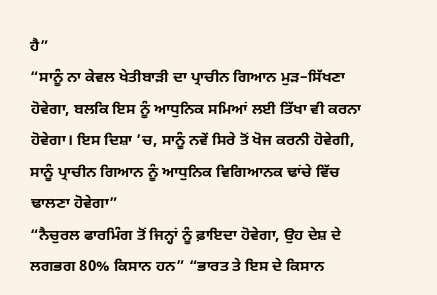ਹੈ”
“ਸਾਨੂੰ ਨਾ ਕੇਵਲ ਖੇਤੀਬਾੜੀ ਦਾ ਪ੍ਰਾਚੀਨ ਗਿਆਨ ਮੁੜ–ਸਿੱਖਣਾ ਹੋਵੇਗਾ, ਬਲਕਿ ਇਸ ਨੂੰ ਆਧੁਨਿਕ ਸਮਿਆਂ ਲਈ ਤਿੱਖਾ ਵੀ ਕਰਨਾ ਹੋਵੇਗਾ। ਇਸ ਦਿਸ਼ਾ ’ਚ, ਸਾਨੂੰ ਨਵੇਂ ਸਿਰੇ ਤੋਂ ਖੋਜ ਕਰਨੀ ਹੋਵੇਗੀ, ਸਾਨੂੰ ਪ੍ਰਾਚੀਨ ਗਿਆਨ ਨੂੰ ਆਧੁਨਿਕ ਵਿਗਿਆਨਕ ਢਾਂਚੇ ਵਿੱਚ ਢਾਲਣਾ ਹੋਵੇਗਾ”
“ਨੈਚੁਰਲ ਫਾਰਮਿੰਗ ਤੋਂ ਜਿਨ੍ਹਾਂ ਨੂੰ ਫ਼ਾਇਦਾ ਹੋਵੇਗਾ, ਉਹ ਦੇਸ਼ ਦੇ ਲਗਭਗ 80% ਕਿਸਾਨ ਹਨ” “ਭਾਰਤ ਤੇ ਇਸ ਦੇ ਕਿਸਾਨ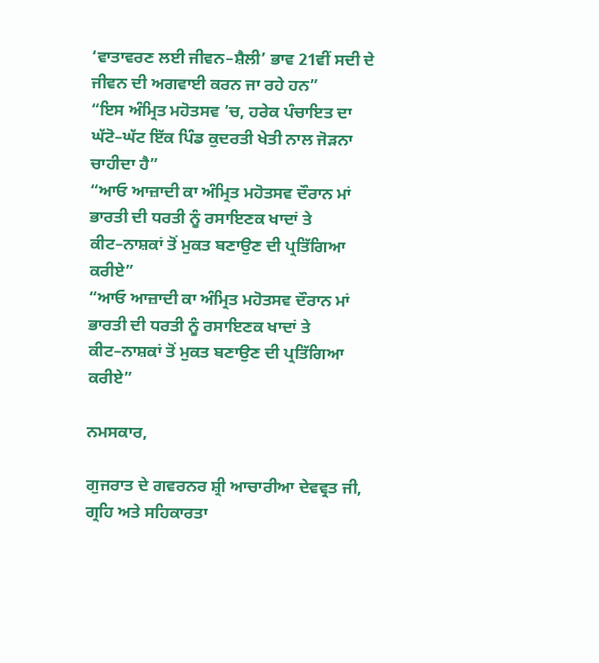‘ਵਾਤਾਵਰਣ ਲਈ ਜੀਵਨ–ਸ਼ੈਲੀ’ ਭਾਵ 21ਵੀਂ ਸਦੀ ਦੇ ਜੀਵਨ ਦੀ ਅਗਵਾਈ ਕਰਨ ਜਾ ਰਹੇ ਹਨ”
“ਇਸ ਅੰਮ੍ਰਿਤ ਮਹੋਤਸਵ ’ਚ, ਹਰੇਕ ਪੰਚਾਇਤ ਦਾ ਘੱਟੋ–ਘੱਟ ਇੱਕ ਪਿੰਡ ਕੁਦਰਤੀ ਖੇਤੀ ਨਾਲ ਜੋੜਨਾ ਚਾਹੀਦਾ ਹੈ”
“ਆਓ ਆਜ਼ਾਦੀ ਕਾ ਅੰਮ੍ਰਿਤ ਮਹੋਤਸਵ ਦੌਰਾਨ ਮਾਂ ਭਾਰਤੀ ਦੀ ਧਰਤੀ ਨੂੰ ਰਸਾਇਣਕ ਖਾਦਾਂ ਤੇ ਕੀਟ–ਨਾਸ਼ਕਾਂ ਤੋਂ ਮੁਕਤ ਬਣਾਉਣ ਦੀ ਪ੍ਰਤਿੱਗਿਆ ਕਰੀਏ”
“ਆਓ ਆਜ਼ਾਦੀ ਕਾ ਅੰਮ੍ਰਿਤ ਮਹੋਤਸਵ ਦੌਰਾਨ ਮਾਂ ਭਾਰਤੀ ਦੀ ਧਰਤੀ ਨੂੰ ਰਸਾਇਣਕ ਖਾਦਾਂ ਤੇ ਕੀਟ–ਨਾਸ਼ਕਾਂ ਤੋਂ ਮੁਕਤ ਬਣਾਉਣ ਦੀ ਪ੍ਰਤਿੱਗਿਆ ਕਰੀਏ”

ਨਮਸਕਾਰ,

ਗੁਜਰਾਤ ਦੇ ਗਵਰਨਰ ਸ਼੍ਰੀ ਆਚਾਰੀਆ ਦੇਵਵ੍ਰਤ ਜੀ, ਗ੍ਰਹਿ ਅਤੇ ਸਹਿਕਾਰਤਾ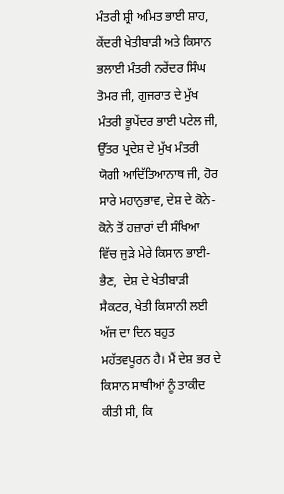ਮੰਤਰੀ ਸ਼੍ਰੀ ਅਮਿਤ ਭਾਈ ਸ਼ਾਹ, ਕੇਂਦਰੀ ਖੇਤੀਬਾੜੀ ਅਤੇ ਕਿਸਾਨ ਭਲਾਈ ਮੰਤਰੀ ਨਰੇਂਦਰ ਸਿੰਘ ਤੋਮਰ ਜੀ, ਗੁਜਰਾਤ ਦੇ ਮੁੱਖ ਮੰਤਰੀ ਭੂਪੇਂਦਰ ਭਾਈ ਪਟੇਲ ਜੀ, ਉੱਤਰ ਪ੍ਰਦੇਸ਼ ਦੇ ਮੁੱਖ ਮੰਤਰੀ ਯੋਗੀ ਆਦਿੱਤਿਆਨਾਥ ਜੀ, ਹੋਰ ਸਾਰੇ ਮਹਾਨੁਭਾਵ, ਦੇਸ਼ ਦੇ ਕੋਨੇ-ਕੋਨੇ ਤੋਂ ਹਜ਼ਾਰਾਂ ਦੀ ਸੰਖਿਆ ਵਿੱਚ ਜੁੜੇ ਮੇਰੇ ਕਿਸਾਨ ਭਾਈ-ਭੈਣ,  ਦੇਸ਼ ਦੇ ਖੇਤੀਬਾੜੀ ਸੈਕਟਰ, ਖੇਤੀ ਕਿਸਾਨੀ ਲਈ ਅੱਜ ਦਾ ਦਿਨ ਬਹੁਤ ਮਹੱਤਵਪੂਰਨ ਹੈ। ਮੈਂ ਦੇਸ਼ ਭਰ ਦੇ ਕਿਸਾਨ ਸਾਥੀਆਂ ਨੂੰ ਤਾਕੀਦ ਕੀਤੀ ਸੀ, ਕਿ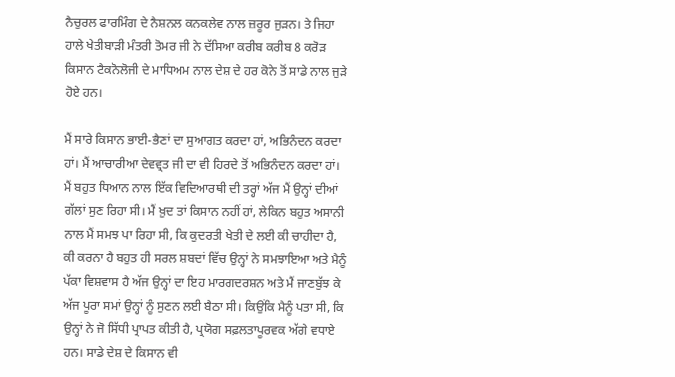ਨੈਚੁਰਲ ਫਾਰਮਿੰਗ ਦੇ ਨੈਸ਼ਨਲ ਕਨਕਲੇਵ ਨਾਲ ਜ਼ਰੂਰ ਜੁੜਨ। ਤੇ ਜਿਹਾ ਹਾਲੇ ਖੇਤੀਬਾੜੀ ਮੰਤਰੀ ਤੋਮਰ ਜੀ ਨੇ ਦੱਸਿਆ ਕਰੀਬ ਕਰੀਬ 8 ਕਰੋੜ ਕਿਸਾਨ ਟੈਕਨੋਲੋਜੀ ਦੇ ਮਾਧਿਅਮ ਨਾਲ ਦੇਸ਼ ਦੇ ਹਰ ਕੋਨੇ ਤੋਂ ਸਾਡੇ ਨਾਲ ਜੁੜੇ ਹੋਏ ਹਨ।

ਮੈਂ ਸਾਰੇ ਕਿਸਾਨ ਭਾਈ-ਭੈਣਾਂ ਦਾ ਸੁਆਗਤ ਕਰਦਾ ਹਾਂ, ਅਭਿਨੰਦਨ ਕਰਦਾ ਹਾਂ। ਮੈਂ ਆਚਾਰੀਆ ਦੇਵਵ੍ਰਤ ਜੀ ਦਾ ਵੀ ਹਿਰਦੇ ਤੋਂ ਅਭਿਨੰਦਨ ਕਰਦਾ ਹਾਂ। ਮੈਂ ਬਹੁਤ ਧਿਆਨ ਨਾਲ ਇੱਕ ਵਿਦਿਆਰਥੀ ਦੀ ਤਰ੍ਹਾਂ ਅੱਜ ਮੈਂ ਉਨ੍ਹਾਂ ਦੀਆਂ ਗੱਲਾਂ ਸੁਣ ਰਿਹਾ ਸੀ। ਮੈਂ ਖ਼ੁਦ ਤਾਂ ਕਿਸਾਨ ਨਹੀਂ ਹਾਂ, ਲੇਕਿਨ ਬਹੁਤ ਅਸਾਨੀ ਨਾਲ ਮੈਂ ਸਮਝ ਪਾ ਰਿਹਾ ਸੀ, ਕਿ ਕੁਦਰਤੀ ਖੇਤੀ ਦੇ ਲਈ ਕੀ ਚਾਹੀਦਾ ਹੈ, ਕੀ ਕਰਨਾ ਹੈ ਬਹੁਤ ਹੀ ਸਰਲ ਸ਼ਬਦਾਂ ਵਿੱਚ ਉਨ੍ਹਾਂ ਨੇ ਸਮਝਾਇਆ ਅਤੇ ਮੈਨੂੰ ਪੱਕਾ ਵਿਸ਼ਵਾਸ ਹੈ ਅੱਜ ਉਨ੍ਹਾਂ ਦਾ ਇਹ ਮਾਰਗਦਰਸ਼ਨ ਅਤੇ ਮੈਂ ਜਾਣਬੁੱਝ ਕੇ ਅੱਜ ਪੂਰਾ ਸਮਾਂ ਉਨ੍ਹਾਂ ਨੂੰ ਸੁਣਨ ਲਈ ਬੈਠਾ ਸੀ। ਕਿਉਂਕਿ ਮੈਨੂੰ ਪਤਾ ਸੀ, ਕਿ ਉਨ੍ਹਾਂ ਨੇ ਜੋ ਸਿੱਧੀ ਪ੍ਰਾਪਤ ਕੀਤੀ ਹੈ, ਪ੍ਰਯੋਗ ਸਫ਼ਲਤਾਪੂਰਵਕ ਅੱਗੇ ਵਧਾਏ ਹਨ। ਸਾਡੇ ਦੇਸ਼ ਦੇ ਕਿਸਾਨ ਵੀ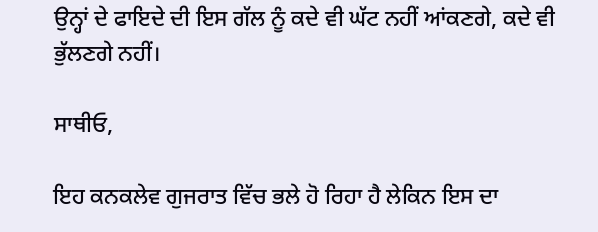ਉਨ੍ਹਾਂ ਦੇ ਫਾਇਦੇ ਦੀ ਇਸ ਗੱਲ ਨੂੰ ਕਦੇ ਵੀ ਘੱਟ ਨਹੀਂ ਆਂਕਣਗੇ, ਕਦੇ ਵੀ ਭੁੱਲਣਗੇ ਨਹੀਂ।

ਸਾਥੀਓ,

ਇਹ ਕਨਕਲੇਵ ਗੁਜਰਾਤ ਵਿੱਚ ਭਲੇ ਹੋ ਰਿਹਾ ਹੈ ਲੇਕਿਨ ਇਸ ਦਾ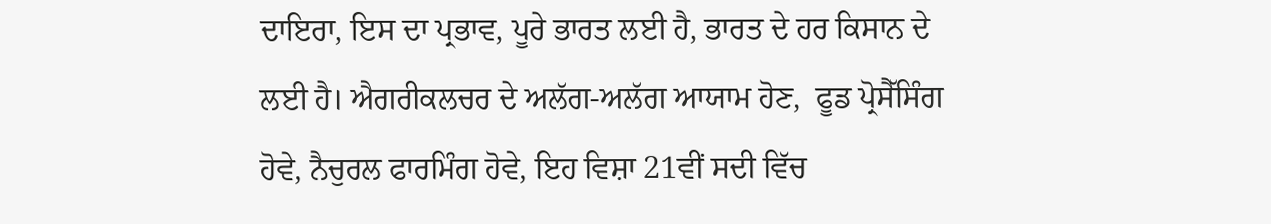ਦਾਇਰਾ, ਇਸ ਦਾ ਪ੍ਰਭਾਵ, ਪੂਰੇ ਭਾਰਤ ਲਈ ਹੈ, ਭਾਰਤ ਦੇ ਹਰ ਕਿਸਾਨ ਦੇ ਲਈ ਹੈ। ਐਗਰੀਕਲਚਰ ਦੇ ਅਲੱਗ-ਅਲੱਗ ਆਯਾਮ ਹੋਣ,  ਫੂਡ ਪ੍ਰੋਸੈੱਸਿੰਗ ਹੋਵੇ, ਨੈਚੁਰਲ ਫਾਰਮਿੰਗ ਹੋਵੇ, ਇਹ ਵਿਸ਼ਾ 21ਵੀਂ ਸਦੀ ਵਿੱਚ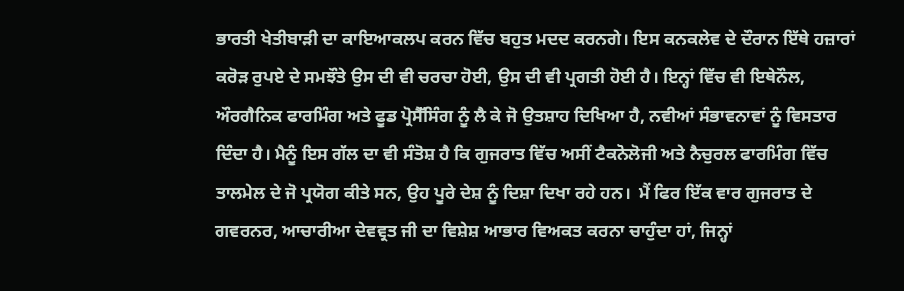ਭਾਰਤੀ ਖੇਤੀਬਾੜੀ ਦਾ ਕਾਇਆਕਲਪ ਕਰਨ ਵਿੱਚ ਬਹੁਤ ਮਦਦ ਕਰਨਗੇ। ਇਸ ਕਨਕਲੇਵ ਦੇ ਦੌਰਾਨ ਇੱਥੇ ਹਜ਼ਾਰਾਂ ਕਰੋੜ ਰੁਪਏ ਦੇ ਸਮਝੌਤੇ ਉਸ ਦੀ ਵੀ ਚਰਚਾ ਹੋਈ, ਉਸ ਦੀ ਵੀ ਪ੍ਰਗਤੀ ਹੋਈ ਹੈ। ਇਨ੍ਹਾਂ ਵਿੱਚ ਵੀ ਇਥੇਨੌਲ,  ਔਰਗੈਨਿਕ ਫਾਰਮਿੰਗ ਅਤੇ ਫੂਡ ਪ੍ਰੋਸੈੱਸਿੰਗ ਨੂੰ ਲੈ ਕੇ ਜੋ ਉਤਸ਼ਾਹ ਦਿਖਿਆ ਹੈ, ਨਵੀਆਂ ਸੰਭਾਵਨਾਵਾਂ ਨੂੰ ਵਿਸਤਾਰ ਦਿੰਦਾ ਹੈ। ਮੈਨੂੰ ਇਸ ਗੱਲ ਦਾ ਵੀ ਸੰਤੋਸ਼ ਹੈ ਕਿ ਗੁਜਰਾਤ ਵਿੱਚ ਅਸੀਂ ਟੈਕਨੋਲੋਜੀ ਅਤੇ ਨੈਚੁਰਲ ਫਾਰਮਿੰਗ ਵਿੱਚ ਤਾਲਮੇਲ ਦੇ ਜੋ ਪ੍ਰਯੋਗ ਕੀਤੇ ਸਨ, ਉਹ ਪੂਰੇ ਦੇਸ਼ ਨੂੰ ਦਿਸ਼ਾ ਦਿਖਾ ਰਹੇ ਹਨ।  ਮੈਂ ਫਿਰ ਇੱਕ ਵਾਰ ਗੁਜਰਾਤ ਦੇ ਗਵਰਨਰ, ਆਚਾਰੀਆ ਦੇਵਵ੍ਰਤ ਜੀ ਦਾ ਵਿਸ਼ੇਸ਼ ਆਭਾਰ ਵਿਅਕਤ ਕਰਨਾ ਚਾਹੁੰਦਾ ਹਾਂ, ਜਿਨ੍ਹਾਂ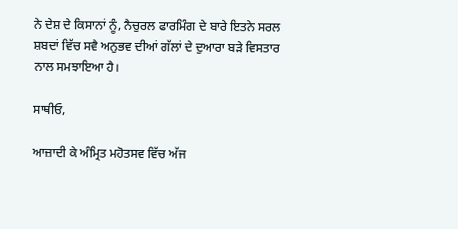ਨੇ ਦੇਸ਼ ਦੇ ਕਿਸਾਨਾਂ ਨੂੰ, ਨੈਚੁਰਲ ਫਾਰਮਿੰਗ ਦੇ ਬਾਰੇ ਇਤਨੇ ਸਰਲ ਸ਼ਬਦਾਂ ਵਿੱਚ ਸਵੈ ਅਨੁਭਵ ਦੀਆਂ ਗੱਲਾਂ ਦੇ ਦੁਆਰਾ ਬੜੇ ਵਿਸਤਾਰ ਨਾਲ ਸਮਝਾਇਆ ਹੈ।

ਸਾਥੀਓ,

ਆਜ਼ਾਦੀ ਕੇ ਅੰਮ੍ਰਿਤ ਮਹੋਤਸਵ ਵਿੱਚ ਅੱਜ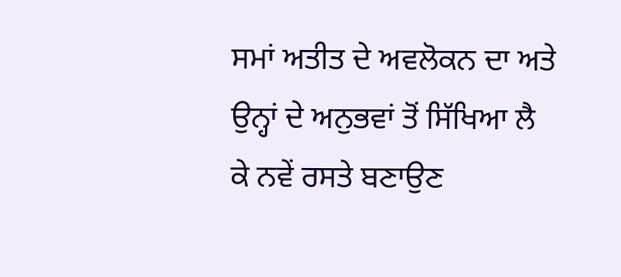ਸਮਾਂ ਅਤੀਤ ਦੇ ਅਵਲੋਕਨ ਦਾ ਅਤੇ ਉਨ੍ਹਾਂ ਦੇ ਅਨੁਭਵਾਂ ਤੋਂ ਸਿੱਖਿਆ ਲੈ ਕੇ ਨਵੇਂ ਰਸਤੇ ਬਣਾਉਣ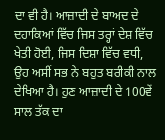ਦਾ ਵੀ ਹੈ। ਆਜ਼ਾਦੀ ਦੇ ਬਾਅਦ ਦੇ ਦਹਾਕਿਆਂ ਵਿੱਚ ਜਿਸ ਤਰ੍ਹਾਂ ਦੇਸ਼ ਵਿੱਚ ਖੇਤੀ ਹੋਈ, ਜਿਸ ਦਿਸ਼ਾ ਵਿੱਚ ਵਧੀ, ਉਹ ਅਸੀਂ ਸਭ ਨੇ ਬਹੁਤ ਬਰੀਕੀ ਨਾਲ ਦੇਖਿਆ ਹੈ। ਹੁਣ ਆਜ਼ਾਦੀ ਦੇ 100ਵੇਂ ਸਾਲ ਤੱਕ ਦਾ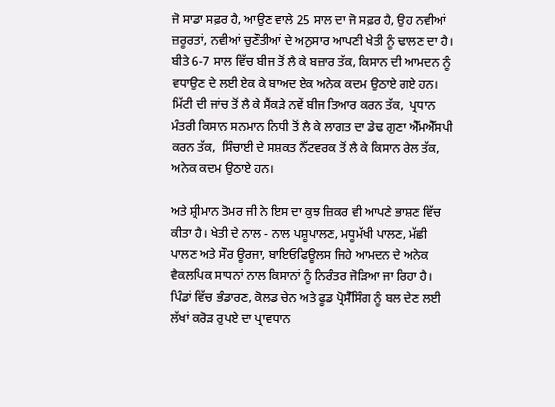ਜੋ ਸਾਡਾ ਸਫ਼ਰ ਹੈ, ਆਉਣ ਵਾਲੇ 25 ਸਾਲ ਦਾ ਜੋ ਸਫ਼ਰ ਹੈ, ਉਹ ਨਵੀਆਂ ਜ਼ਰੂਰਤਾਂ, ਨਵੀਆਂ ਚੁਣੌਤੀਆਂ ਦੇ ਅਨੁਸਾਰ ਆਪਣੀ ਖੇਤੀ ਨੂੰ ਢਾਲਣ ਦਾ ਹੈ। ਬੀਤੇ 6-7 ਸਾਲ ਵਿੱਚ ਬੀਜ ਤੋਂ ਲੈ ਕੇ ਬਜ਼ਾਰ ਤੱਕ, ਕਿਸਾਨ ਦੀ ਆਮਦਨ ਨੂੰ ਵਧਾਉਣ ਦੇ ਲਈ ਏਕ ਕੇ ਬਾਅਦ ਏਕ ਅਨੇਕ ਕਦਮ ਉਠਾਏ ਗਏ ਹਨ। ਮਿੱਟੀ ਦੀ ਜਾਂਚ ਤੋਂ ਲੈ ਕੇ ਸੈਂਕੜੇ ਨਵੇਂ ਬੀਜ ਤਿਆਰ ਕਰਨ ਤੱਕ,  ਪ੍ਰਧਾਨ ਮੰਤਰੀ ਕਿਸਾਨ ਸਨਮਾਨ ਨਿਧੀ ਤੋਂ ਲੈ ਕੇ ਲਾਗਤ ਦਾ ਡੇਢ ਗੁਣਾ ਐੱਮਐੱਸਪੀ ਕਰਨ ਤੱਕ,  ਸਿੰਚਾਈ ਦੇ ਸਸ਼ਕਤ ਨੈੱਟਵਰਕ ਤੋਂ ਲੈ ਕੇ ਕਿਸਾਨ ਰੇਲ ਤੱਕ, ਅਨੇਕ ਕਦਮ ਉਠਾਏ ਹਨ।

ਅਤੇ ਸ਼੍ਰੀਮਾਨ ਤੋਮਰ ਜੀ ਨੇ ਇਸ ਦਾ ਕੁਝ ਜ਼ਿਕਰ ਵੀ ਆਪਣੇ ਭਾਸ਼ਣ ਵਿੱਚ ਕੀਤਾ ਹੈ। ਖੇਤੀ ਦੇ ਨਾਲ - ਨਾਲ ਪਸ਼ੂਪਾਲਣ, ਮਧੂਮੱਖੀ ਪਾਲਣ, ਮੱਛੀ ਪਾਲਣ ਅਤੇ ਸੌਰ ਊਰਜਾ, ਬਾਇਓਫਿਊਲਸ ਜਿਹੇ ਆਮਦਨ ਦੇ ਅਨੇਕ ਵੈਕਲਪਿਕ ਸਾਧਨਾਂ ਨਾਲ ਕਿਸਾਨਾਂ ਨੂੰ ਨਿਰੰਤਰ ਜੋੜਿਆ ਜਾ ਰਿਹਾ ਹੈ। ਪਿੰਡਾਂ ਵਿੱਚ ਭੰਡਾਰਣ, ਕੋਲਡ ਚੇਨ ਅਤੇ ਫੂਡ ਪ੍ਰੋਸੈੱਸਿੰਗ ਨੂੰ ਬਲ ਦੇਣ ਲਈ ਲੱਖਾਂ ਕਰੋੜ ਰੁਪਏ ਦਾ ਪ੍ਰਾਵਧਾਨ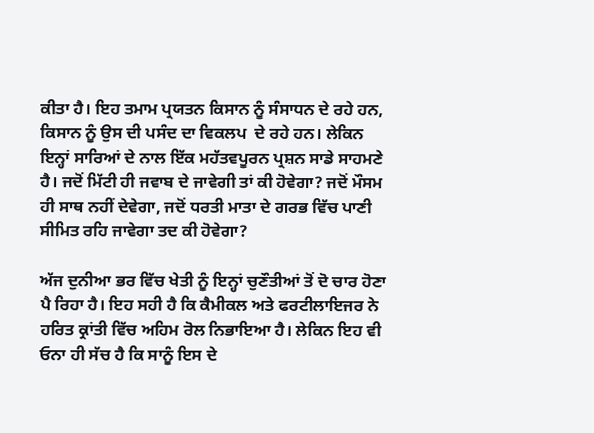ਕੀਤਾ ਹੈ। ਇਹ ਤਮਾਮ ਪ੍ਰਯਤਨ ਕਿਸਾਨ ਨੂੰ ਸੰਸਾਧਨ ਦੇ ਰਹੇ ਹਨ, ਕਿਸਾਨ ਨੂੰ ਉਸ ਦੀ ਪਸੰਦ ਦਾ ਵਿਕਲਪ  ਦੇ ਰਹੇ ਹਨ। ਲੇਕਿਨ ਇਨ੍ਹਾਂ ਸਾਰਿਆਂ ਦੇ ਨਾਲ ਇੱਕ ਮਹੱਤਵਪੂਰਨ ਪ੍ਰਸ਼ਨ ਸਾਡੇ ਸਾਹਮਣੇ ਹੈ। ਜਦੋਂ ਮਿੱਟੀ ਹੀ ਜਵਾਬ ਦੇ ਜਾਵੇਗੀ ਤਾਂ ਕੀ ਹੋਵੇਗਾ? ਜਦੋਂ ਮੌਸਮ ਹੀ ਸਾਥ ਨਹੀਂ ਦੇਵੇਗਾ, ਜਦੋਂ ਧਰਤੀ ਮਾਤਾ ਦੇ ਗਰਭ ਵਿੱਚ ਪਾਣੀ ਸੀਮਿਤ ਰਹਿ ਜਾਵੇਗਾ ਤਦ ਕੀ ਹੋਵੇਗਾ?

ਅੱਜ ਦੁਨੀਆ ਭਰ ਵਿੱਚ ਖੇਤੀ ਨੂੰ ਇਨ੍ਹਾਂ ਚੁਣੌਤੀਆਂ ਤੋਂ ਦੋ ਚਾਰ ਹੋਣਾ ਪੈ ਰਿਹਾ ਹੈ। ਇਹ ਸਹੀ ਹੈ ਕਿ ਕੈਮੀਕਲ ਅਤੇ ਫਰਟੀਲਾਇਜਰ ਨੇ ਹਰਿਤ ਕ੍ਰਾਂਤੀ ਵਿੱਚ ਅਹਿਮ ਰੋਲ ਨਿਭਾਇਆ ਹੈ। ਲੇਕਿਨ ਇਹ ਵੀ ਓਨਾ ਹੀ ਸੱਚ ਹੈ ਕਿ ਸਾਨੂੰ ਇਸ ਦੇ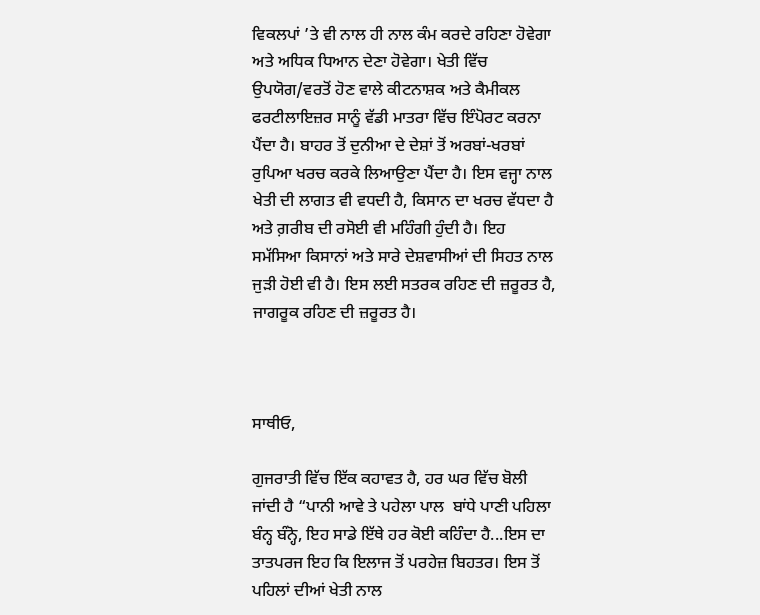ਵਿਕਲਪਾਂ ’ਤੇ ਵੀ ਨਾਲ ਹੀ ਨਾਲ ਕੰਮ ਕਰਦੇ ਰਹਿਣਾ ਹੋਵੇਗਾ ਅਤੇ ਅਧਿਕ ਧਿਆਨ ਦੇਣਾ ਹੋਵੇਗਾ। ਖੇਤੀ ਵਿੱਚ ਉਪਯੋਗ/ਵਰਤੋਂ ਹੋਣ ਵਾਲੇ ਕੀਟਨਾਸ਼ਕ ਅਤੇ ਕੈਮੀਕਲ ਫਰਟੀਲਾਇਜ਼ਰ ਸਾਨੂੰ ਵੱਡੀ ਮਾਤਰਾ ਵਿੱਚ ਇੰਪੋਰਟ ਕਰਨਾ ਪੈਂਦਾ ਹੈ। ਬਾਹਰ ਤੋਂ ਦੁਨੀਆ ਦੇ ਦੇਸ਼ਾਂ ਤੋਂ ਅਰਬਾਂ-ਖਰਬਾਂ ਰੁਪਿਆ ਖਰਚ ਕਰਕੇ ਲਿਆਉਣਾ ਪੈਂਦਾ ਹੈ। ਇਸ ਵਜ੍ਹਾ ਨਾਲ ਖੇਤੀ ਦੀ ਲਾਗਤ ਵੀ ਵਧਦੀ ਹੈ, ਕਿਸਾਨ ਦਾ ਖਰਚ ਵੱਧਦਾ ਹੈ ਅਤੇ ਗ਼ਰੀਬ ਦੀ ਰਸੋਈ ਵੀ ਮਹਿੰਗੀ ਹੁੰਦੀ ਹੈ। ਇਹ ਸਮੱਸਿਆ ਕਿਸਾਨਾਂ ਅਤੇ ਸਾਰੇ ਦੇਸ਼ਵਾਸੀਆਂ ਦੀ ਸਿਹਤ ਨਾਲ ਜੁੜੀ ਹੋਈ ਵੀ ਹੈ। ਇਸ ਲਈ ਸਤਰਕ ਰਹਿਣ ਦੀ ਜ਼ਰੂਰਤ ਹੈ, ਜਾਗਰੂਕ ਰਹਿਣ ਦੀ ਜ਼ਰੂਰਤ ਹੈ।



ਸਾਥੀਓ,

ਗੁਜਰਾਤੀ ਵਿੱਚ ਇੱਕ ਕਹਾਵਤ ਹੈ, ਹਰ ਘਰ ਵਿੱਚ ਬੋਲੀ ਜਾਂਦੀ ਹੈ “ਪਾਨੀ ਆਵੇ ਤੇ ਪਹੇਲਾ ਪਾਲ  ਬਾਂਧੇ ਪਾਣੀ ਪਹਿਲਾ ਬੰਨ੍ਹ ਬੰਨ੍ਹੋ, ਇਹ ਸਾਡੇ ਇੱਥੇ ਹਰ ਕੋਈ ਕਹਿੰਦਾ ਹੈ...ਇਸ ਦਾ ਤਾਤਪਰਜ ਇਹ ਕਿ ਇਲਾਜ ਤੋਂ ਪਰਹੇਜ਼ ਬਿਹਤਰ। ਇਸ ਤੋਂ ਪਹਿਲਾਂ ਦੀਆਂ ਖੇਤੀ ਨਾਲ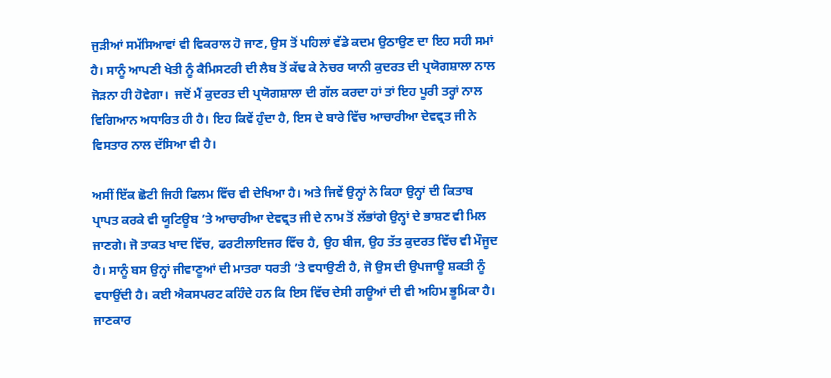ਜੁੜੀਆਂ ਸਮੱਸਿਆਵਾਂ ਵੀ ਵਿਕਰਾਲ ਹੋ ਜਾਣ, ਉਸ ਤੋਂ ਪਹਿਲਾਂ ਵੱਡੇ ਕਦਮ ਉਠਾਉਣ ਦਾ ਇਹ ਸਹੀ ਸਮਾਂ ਹੈ। ਸਾਨੂੰ ਆਪਣੀ ਖੇਤੀ ਨੂੰ ਕੈਮਿਸਟਰੀ ਦੀ ਲੈਬ ਤੋਂ ਕੱਢ ਕੇ ਨੇਚਰ ਯਾਨੀ ਕੁਦਰਤ ਦੀ ਪ੍ਰਯੋਗਸ਼ਾਲਾ ਨਾਲ ਜੋੜਨਾ ਹੀ ਹੋਵੇਗਾ।  ਜਦੋਂ ਮੈਂ ਕੁਦਰਤ ਦੀ ਪ੍ਰਯੋਗਸ਼ਾਲਾ ਦੀ ਗੱਲ ਕਰਦਾ ਹਾਂ ਤਾਂ ਇਹ ਪੂਰੀ ਤਰ੍ਹਾਂ ਨਾਲ ਵਿਗਿਆਨ ਅਧਾਰਿਤ ਹੀ ਹੈ। ਇਹ ਕਿਵੇਂ ਹੁੰਦਾ ਹੈ, ਇਸ ਦੇ ਬਾਰੇ ਵਿੱਚ ਆਚਾਰੀਆ ਦੇਵਵ੍ਰਤ ਜੀ ਨੇ ਵਿਸਤਾਰ ਨਾਲ ਦੱਸਿਆ ਵੀ ਹੈ।

ਅਸੀਂ ਇੱਕ ਛੋਟੀ ਜਿਹੀ ਫਿਲਮ ਵਿੱਚ ਵੀ ਦੇਖਿਆ ਹੈ। ਅਤੇ ਜਿਵੇਂ ਉਨ੍ਹਾਂ ਨੇ ਕਿਹਾ ਉਨ੍ਹਾਂ ਦੀ ਕਿਤਾਬ ਪ੍ਰਾਪਤ ਕਰਕੇ ਵੀ ਯੂਟਿਊਬ ’ਤੇ ਆਚਾਰੀਆ ਦੇਵਵ੍ਰਤ ਜੀ ਦੇ ਨਾਮ ਤੋਂ ਲੱਭਾਂਗੇ ਉਨ੍ਹਾਂ ਦੇ ਭਾਸ਼ਣ ਵੀ ਮਿਲ ਜਾਣਗੇ। ਜੋ ਤਾਕਤ ਖਾਦ ਵਿੱਚ, ਫਰਟੀਲਾਇਜਰ ਵਿੱਚ ਹੈ, ਉਹ ਬੀਜ, ਉਹ ਤੱਤ ਕੁਦਰਤ ਵਿੱਚ ਵੀ ਮੌਜੂਦ ਹੈ। ਸਾਨੂੰ ਬਸ ਉਨ੍ਹਾਂ ਜੀਵਾਣੂਆਂ ਦੀ ਮਾਤਰਾ ਧਰਤੀ ’ਤੇ ਵਧਾਉਣੀ ਹੈ, ਜੋ ਉਸ ਦੀ ਉਪਜਾਊ ਸ਼ਕਤੀ ਨੂੰ ਵਧਾਉਂਦੀ ਹੈ। ਕਈ ਐਕਸਪਰਟ ਕਹਿੰਦੇ ਹਨ ਕਿ ਇਸ ਵਿੱਚ ਦੇਸੀ ਗਊਆਂ ਦੀ ਵੀ ਅਹਿਮ ਭੂਮਿਕਾ ਹੈ। ਜਾਣਕਾਰ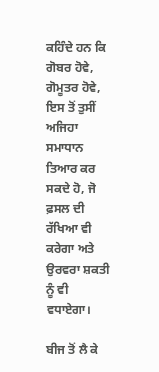ਕਹਿੰਦੇ ਹਨ ਕਿ ਗੋਬਰ ਹੋਵੇ, ਗੋਮੂਤਰ ਹੋਵੇ, ਇਸ ਤੋਂ ਤੁਸੀਂ ਅਜਿਹਾ ਸਮਾਧਾਨ ਤਿਆਰ ਕਰ ਸਕਦੇ ਹੋ, ਜੋ ਫ਼ਸਲ ਦੀ ਰੱਖਿਆ ਵੀ ਕਰੇਗਾ ਅਤੇ ਉਰਵਰਾ ਸ਼ਕਤੀ ਨੂੰ ਵੀ ਵਧਾਏਗਾ।

ਬੀਜ ਤੋਂ ਲੈ ਕੇ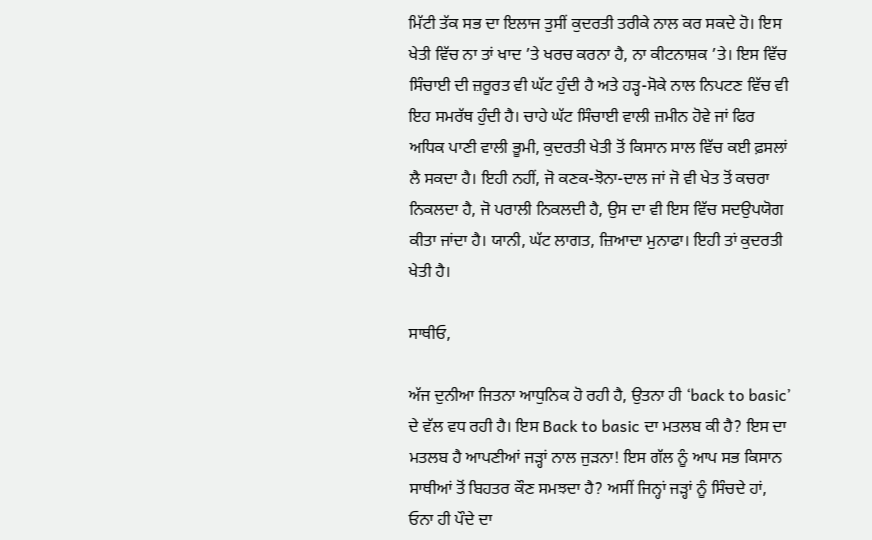ਮਿੱਟੀ ਤੱਕ ਸਭ ਦਾ ਇਲਾਜ ਤੁਸੀਂ ਕੁਦਰਤੀ ਤਰੀਕੇ ਨਾਲ ਕਰ ਸਕਦੇ ਹੋ। ਇਸ ਖੇਤੀ ਵਿੱਚ ਨਾ ਤਾਂ ਖਾਦ ’ਤੇ ਖਰਚ ਕਰਨਾ ਹੈ, ਨਾ ਕੀਟਨਾਸ਼ਕ ’ਤੇ। ਇਸ ਵਿੱਚ ਸਿੰਚਾਈ ਦੀ ਜ਼ਰੂਰਤ ਵੀ ਘੱਟ ਹੁੰਦੀ ਹੈ ਅਤੇ ਹੜ੍ਹ-ਸੋਕੇ ਨਾਲ ਨਿਪਟਣ ਵਿੱਚ ਵੀ ਇਹ ਸਮਰੱਥ ਹੁੰਦੀ ਹੈ। ਚਾਹੇ ਘੱਟ ਸਿੰਚਾਈ ਵਾਲੀ ਜ਼ਮੀਨ ਹੋਵੇ ਜਾਂ ਫਿਰ ਅਧਿਕ ਪਾਣੀ ਵਾਲੀ ਭੂਮੀ, ਕੁਦਰਤੀ ਖੇਤੀ ਤੋਂ ਕਿਸਾਨ ਸਾਲ ਵਿੱਚ ਕਈ ਫ਼ਸਲਾਂ ਲੈ ਸਕਦਾ ਹੈ। ਇਹੀ ਨਹੀਂ, ਜੋ ਕਣਕ-ਝੋਨਾ-ਦਾਲ ਜਾਂ ਜੋ ਵੀ ਖੇਤ ਤੋਂ ਕਚਰਾ ਨਿਕਲਦਾ ਹੈ, ਜੋ ਪਰਾਲੀ ਨਿਕਲਦੀ ਹੈ, ਉਸ ਦਾ ਵੀ ਇਸ ਵਿੱਚ ਸਦਉਪਯੋਗ ਕੀਤਾ ਜਾਂਦਾ ਹੈ। ਯਾਨੀ, ਘੱਟ ਲਾਗਤ, ਜ਼ਿਆਦਾ ਮੁਨਾਫਾ। ਇਹੀ ਤਾਂ ਕੁਦਰਤੀ ਖੇਤੀ ਹੈ।

ਸਾਥੀਓ,

ਅੱਜ ਦੁਨੀਆ ਜਿਤਨਾ ਆਧੁਨਿਕ ਹੋ ਰਹੀ ਹੈ, ਉਤਨਾ ਹੀ ‘back to basic’ ਦੇ ਵੱਲ ਵਧ ਰਹੀ ਹੈ। ਇਸ Back to basic ਦਾ ਮਤਲਬ ਕੀ ਹੈ? ਇਸ ਦਾ ਮਤਲਬ ਹੈ ਆਪਣੀਆਂ ਜੜ੍ਹਾਂ ਨਾਲ ਜੁੜਨਾ! ਇਸ ਗੱਲ ਨੂੰ ਆਪ ਸਭ ਕਿਸਾਨ ਸਾਥੀਆਂ ਤੋਂ ਬਿਹਤਰ ਕੌਣ ਸਮਝਦਾ ਹੈ? ਅਸੀਂ ਜਿਨ੍ਹਾਂ ਜੜ੍ਹਾਂ ਨੂੰ ਸਿੰਚਦੇ ਹਾਂ, ਓਨਾ ਹੀ ਪੌਦੇ ਦਾ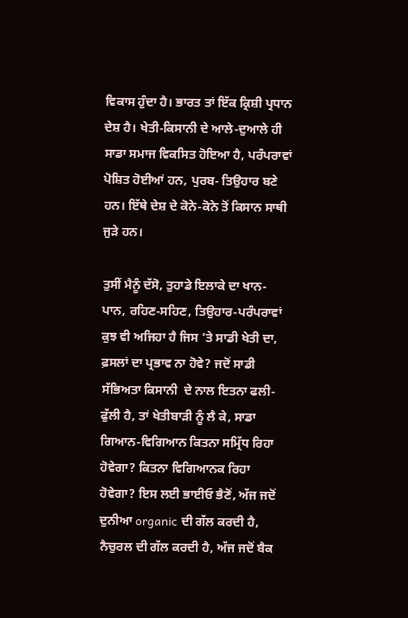ਵਿਕਾਸ ਹੁੰਦਾ ਹੈ। ਭਾਰਤ ਤਾਂ ਇੱਕ ਕ੍ਰਿਸ਼ੀ ਪ੍ਰਧਾਨ ਦੇਸ਼ ਹੈ। ਖੇਤੀ-ਕਿਸਾਨੀ ਦੇ ਆਲੇ-ਦੁਆਲੇ ਹੀ ਸਾਡਾ ਸਮਾਜ ਵਿਕਸਿਤ ਹੋਇਆ ਹੈ, ਪਰੰਪਰਾਵਾਂ ਪੋਸ਼ਿਤ ਹੋਈਆਂ ਹਨ, ਪੁਰਬ- ਤਿਉਹਾਰ ਬਣੇ ਹਨ। ਇੱਥੇ ਦੇਸ਼ ਦੇ ਕੋਨੇ-ਕੋਨੇ ਤੋਂ ਕਿਸਾਨ ਸਾਥੀ ਜੁੜੇ ਹਨ।

ਤੁਸੀਂ ਮੈਨੂੰ ਦੱਸੋ, ਤੁਹਾਡੇ ਇਲਾਕੇ ਦਾ ਖਾਨ-ਪਾਨ, ਰਹਿਣ-ਸਹਿਣ, ਤਿਉਹਾਰ-ਪਰੰਪਰਾਵਾਂ ਕੁਝ ਵੀ ਅਜਿਹਾ ਹੈ ਜਿਸ ’ਤੇ ਸਾਡੀ ਖੇਤੀ ਦਾ, ਫ਼ਸਲਾਂ ਦਾ ਪ੍ਰਭਾਵ ਨਾ ਹੋਵੇ? ਜਦੋਂ ਸਾਡੀ ਸੱਭਿਅਤਾ ਕਿਸਾਨੀ  ਦੇ ਨਾਲ ਇਤਨਾ ਫਲੀ-ਫੁੱਲੀ ਹੈ, ਤਾਂ ਖੇਤੀਬਾੜੀ ਨੂੰ ਲੈ ਕੇ, ਸਾਡਾ ਗਿਆਨ-ਵਿਗਿਆਨ ਕਿਤਨਾ ਸਮ੍ਰਿੱਧ ਰਿਹਾ ਹੋਵੇਗਾ? ਕਿਤਨਾ ਵਿਗਿਆਨਕ ਰਿਹਾ ਹੋਵੇਗਾ? ਇਸ ਲਈ ਭਾਈਓ ਭੈਣੋਂ, ਅੱਜ ਜਦੋਂ ਦੁਨੀਆ organic ਦੀ ਗੱਲ ਕਰਦੀ ਹੈ, ਨੈਚੁਰਲ ਦੀ ਗੱਲ ਕਰਦੀ ਹੈ, ਅੱਜ ਜਦੋਂ ਬੈਕ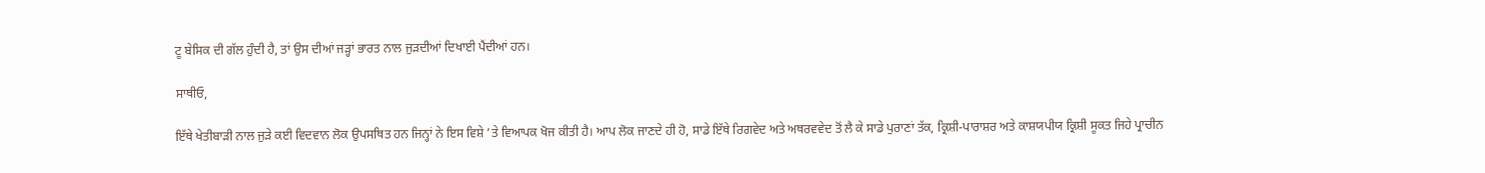ਟੂ ਬੇਸਿਕ ਦੀ ਗੱਲ ਹੁੰਦੀ ਹੈ, ਤਾਂ ਉਸ ਦੀਆਂ ਜੜ੍ਹਾਂ ਭਾਰਤ ਨਾਲ ਜੁੜਦੀਆਂ ਦਿਖਾਈ ਪੈਂਦੀਆਂ ਹਨ।

ਸਾਥੀਓ,

ਇੱਥੇ ਖੇਤੀਬਾੜੀ ਨਾਲ ਜੁੜੇ ਕਈ ਵਿਦਵਾਨ ਲੋਕ ਉਪਸਥਿਤ ਹਨ ਜਿਨ੍ਹਾਂ ਨੇ ਇਸ ਵਿਸ਼ੇ ’ਤੇ ਵਿਆਪਕ ਖੋਜ ਕੀਤੀ ਹੈ। ਆਪ ਲੋਕ ਜਾਣਦੇ ਹੀ ਹੋ, ਸਾਡੇ ਇੱਥੇ ਰਿਗਵੇਦ ਅਤੇ ਅਥਰਵਵੇਦ ਤੋਂ ਲੈ ਕੇ ਸਾਡੇ ਪੁਰਾਣਾਂ ਤੱਕ, ਕ੍ਰਿਸ਼ੀ-ਪਾਰਾਸ਼ਰ ਅਤੇ ਕਾਸ਼ਯਪੀਯ ਕ੍ਰਿਸ਼ੀ ਸੂਕਤ ਜਿਹੇ ਪ੍ਰਾਚੀਨ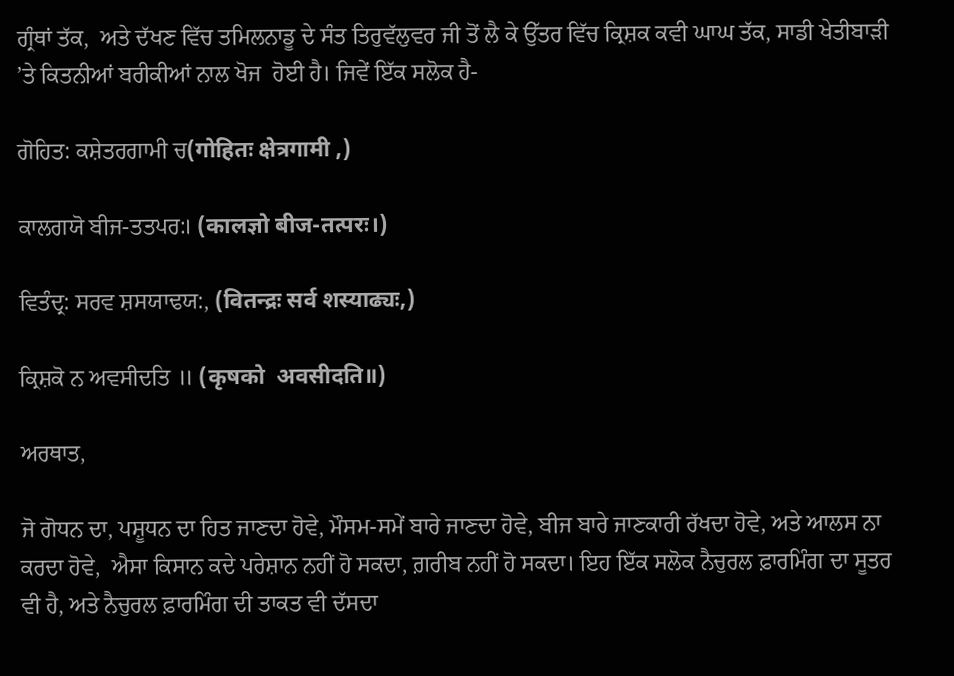ਗ੍ਰੰਥਾਂ ਤੱਕ,  ਅਤੇ ਦੱਖਣ ਵਿੱਚ ਤਮਿਲਨਾਡੂ ਦੇ ਸੰਤ ਤਿਰੁਵੱਲੁਵਰ ਜੀ ਤੋਂ ਲੈ ਕੇ ਉੱਤਰ ਵਿੱਚ ਕ੍ਰਿਸ਼ਕ ਕਵੀ ਘਾਘ ਤੱਕ, ਸਾਡੀ ਖੇਤੀਬਾੜੀ ’ਤੇ ਕਿਤਨੀਆਂ ਬਰੀਕੀਆਂ ਨਾਲ ਖੋਜ  ਹੋਈ ਹੈ। ਜਿਵੇਂ ਇੱਕ ਸਲੋਕ ਹੈ-

ਗੋਹਿਤ: ਕਸ਼ੇਤਰਗਾਮੀ ਚ(गोहितः क्षेत्रगामी ,)

ਕਾਲਗਯੋ ਬੀਜ-ਤਤਪਰ:। (कालज्ञो बीज-तत्परः।)

ਵਿਤੰਦ੍ਰ: ਸਰਵ ਸ਼ਸਯਾਢਯ:, (वितन्द्रः सर्व शस्याढ्यः,)

ਕ੍ਰਿਸ਼ਕੋ ਨ ਅਵਸੀਦਤਿ ॥ (कृषको  अवसीदति॥)

ਅਰਥਾਤ,

ਜੋ ਗੋਧਨ ਦਾ, ਪਸ਼ੂਧਨ ਦਾ ਹਿਤ ਜਾਣਦਾ ਹੋਵੇ, ਮੌਸਮ-ਸਮੇਂ ਬਾਰੇ ਜਾਣਦਾ ਹੋਵੇ, ਬੀਜ ਬਾਰੇ ਜਾਣਕਾਰੀ ਰੱਖਦਾ ਹੋਵੇ, ਅਤੇ ਆਲਸ ਨਾ ਕਰਦਾ ਹੋਵੇ,  ਐਸਾ ਕਿਸਾਨ ਕਦੇ ਪਰੇਸ਼ਾਨ ਨਹੀਂ ਹੋ ਸਕਦਾ, ਗ਼ਰੀਬ ਨਹੀਂ ਹੋ ਸਕਦਾ। ਇਹ ਇੱਕ ਸਲੋਕ ਨੈਚੁਰਲ ਫ਼ਾਰਮਿੰਗ ਦਾ ਸੂਤਰ ਵੀ ਹੈ, ਅਤੇ ਨੈਚੁਰਲ ਫ਼ਾਰਮਿੰਗ ਦੀ ਤਾਕਤ ਵੀ ਦੱਸਦਾ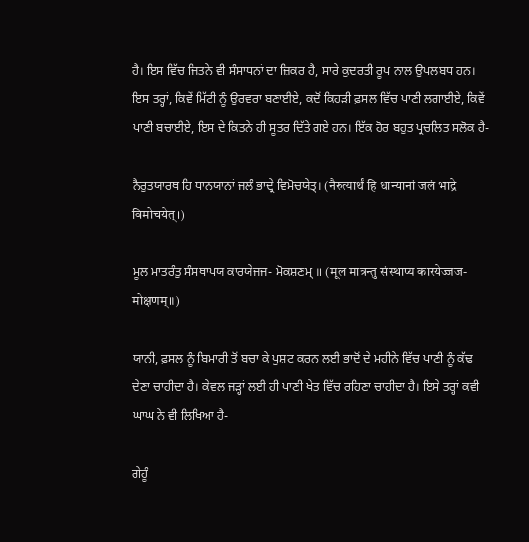ਹੈ। ਇਸ ਵਿੱਚ ਜਿਤਨੇ ਵੀ ਸੰਸਾਧਨਾਂ ਦਾ ਜ਼ਿਕਰ ਹੈ, ਸਾਰੇ ਕੁਦਰਤੀ ਰੂਪ ਨਾਲ ਉਪਲਬਧ ਹਨ। ਇਸ ਤਰ੍ਹਾਂ, ਕਿਵੇਂ ਮਿੱਟੀ ਨੂੰ ਉਰਵਰਾ ਬਣਾਈਏ, ਕਦੋਂ ਕਿਹੜੀ ਫ਼ਸਲ ਵਿੱਚ ਪਾਣੀ ਲਗਾਈਏ, ਕਿਵੇਂ ਪਾਣੀ ਬਚਾਈਏ, ਇਸ ਦੇ ਕਿਤਨੇ ਹੀ ਸੂਤਰ ਦਿੱਤੇ ਗਏ ਹਨ। ਇੱਕ ਹੋਰ ਬਹੁਤ ਪ੍ਰਚਲਿਤ ਸਲੋਕ ਹੈ-

ਨੈਰੁਤਯਾਰਥ ਹਿ ਧਾਨਯਾਨਾਂ ਜਲੰ ਭਾਦ੍ਰੇ ਵਿਮੋਚਯੇਤ੍। (नैरुत्यार्थं हि धान्यानां जलं भाद्रे विमोचयेत्।)

ਮੂਲ ਮਾਤਰੰਤੁ ਸੰਸਥਾਪਯ ਕਾਰਯੇਜਜ- ਮੋਕਸ਼ਣਮ੍ ॥ (मूल मात्रन्तु संस्थाप्य कारयेज्जज-मोक्षणम्॥)

ਯਾਨੀ, ਫ਼ਸਲ ਨੂੰ ਬਿਮਾਰੀ ਤੋਂ ਬਚਾ ਕੇ ਪੁਸ਼ਟ ਕਰਨ ਲਈ ਭਾਦੋਂ ਦੇ ਮਹੀਨੇ ਵਿੱਚ ਪਾਣੀ ਨੂੰ ਕੱਢ ਦੇਣਾ ਚਾਹੀਦਾ ਹੈ। ਕੇਵਲ ਜੜ੍ਹਾਂ ਲਈ ਹੀ ਪਾਣੀ ਖੇਤ ਵਿੱਚ ਰਹਿਣਾ ਚਾਹੀਦਾ ਹੈ। ਇਸੇ ਤਰ੍ਹਾਂ ਕਵੀ ਘਾਘ ਨੇ ਵੀ ਲਿਖਿਆ ਹੈ-

ਗੇਹੂੰ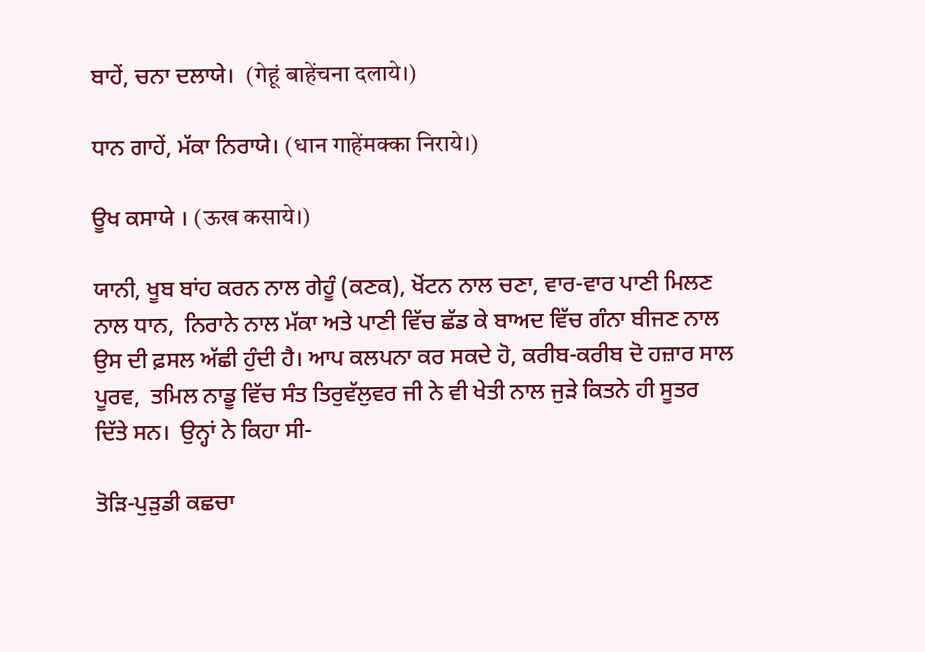ਬਾਹੇਂ, ਚਨਾ ਦਲਾਯੇ।  (गेहूं बाहेंचना दलाये।)

ਧਾਨ ਗਾਹੇਂ, ਮੱਕਾ ਨਿਰਾਯੇ। (धान गाहेंमक्का निराये।)

ਊਖ ਕਸਾਯੇ । (ऊख कसाये।)

ਯਾਨੀ, ਖੂਬ ਬਾਂਹ ਕਰਨ ਨਾਲ ਗੇਹੂੰ (ਕਣਕ), ਖੋਂਟਨ ਨਾਲ ਚਣਾ, ਵਾਰ-ਵਾਰ ਪਾਣੀ ਮਿਲਣ ਨਾਲ ਧਾਨ,  ਨਿਰਾਨੇ ਨਾਲ ਮੱਕਾ ਅਤੇ ਪਾਣੀ ਵਿੱਚ ਛੱਡ ਕੇ ਬਾਅਦ ਵਿੱਚ ਗੰਨਾ ਬੀਜਣ ਨਾਲ ਉਸ ਦੀ ਫ਼ਸਲ ਅੱਛੀ ਹੁੰਦੀ ਹੈ। ਆਪ ਕਲਪਨਾ ਕਰ ਸਕਦੇ ਹੋ, ਕਰੀਬ-ਕਰੀਬ ਦੋ ਹਜ਼ਾਰ ਸਾਲ ਪੂਰਵ,  ਤਮਿਲ ਨਾਡੂ ਵਿੱਚ ਸੰਤ ਤਿਰੁਵੱਲੁਵਰ ਜੀ ਨੇ ਵੀ ਖੇਤੀ ਨਾਲ ਜੁੜੇ ਕਿਤਨੇ ਹੀ ਸੂਤਰ ਦਿੱਤੇ ਸਨ।  ਉਨ੍ਹਾਂ ਨੇ ਕਿਹਾ ਸੀ-

ਤੋੜਿ-ਪੁੜੁਡੀ ਕਛਚਾ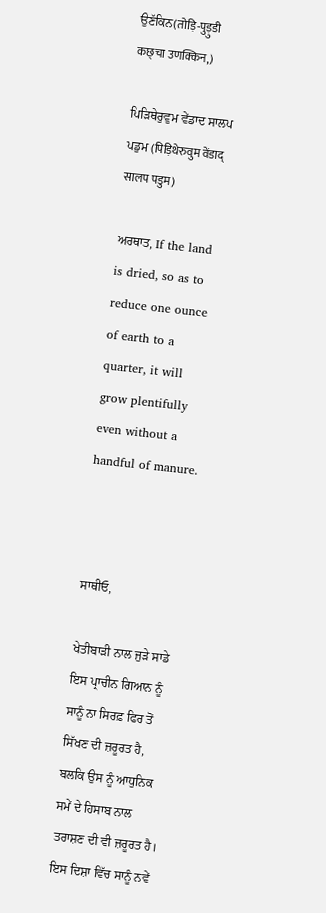ਉਣੱਕਿਨ(तोड़ि-पुड़ुडी कछ्चा उणक्किन,)

ਪਿੜਿਥੇਰੁਵੁਮ ਵੇਂਡਾਦ ਸਾਲਪ ਪਡੁਮ (पिड़िथेरुवुम वेंडाद् सालप पडुम)

ਅਰਥਾਤ, If the land is dried, so as to reduce one ounce of earth to a quarter, it will grow plentifully even without a handful of manure.



ਸਾਥੀਓ,

ਖੇਤੀਬਾੜੀ ਨਾਲ ਜੁੜੇ ਸਾਡੇ ਇਸ ਪ੍ਰਾਚੀਨ ਗਿਆਨ ਨੂੰ ਸਾਨੂੰ ਨਾ ਸਿਰਫ਼ ਫਿਰ ਤੋਂ ਸਿੱਖਣ ਦੀ ਜ਼ਰੂਰਤ ਹੈ, ਬਲਕਿ ਉਸ ਨੂੰ ਆਧੁਨਿਕ ਸਮੇਂ ਦੇ ਹਿਸਾਬ ਨਾਲ ਤਰਾਸ਼ਣ ਦੀ ਵੀ ਜ਼ਰੂਰਤ ਹੈ। ਇਸ ਦਿਸ਼ਾ ਵਿੱਚ ਸਾਨੂੰ ਨਵੇਂ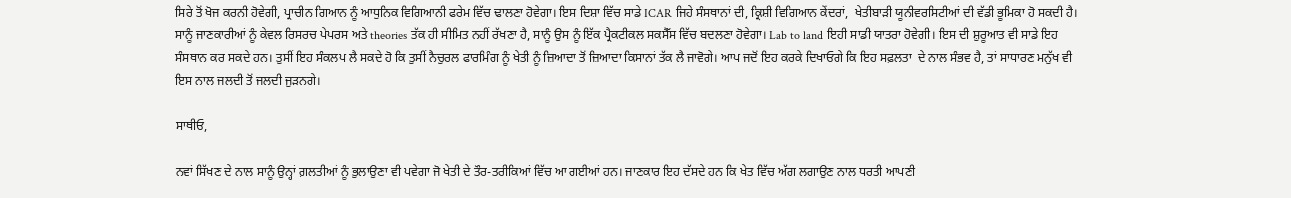ਸਿਰੇ ਤੋਂ ਖੋਜ ਕਰਨੀ ਹੋਵੇਗੀ, ਪ੍ਰਾਚੀਨ ਗਿਆਨ ਨੂੰ ਆਧੁਨਿਕ ਵਿਗਿਆਨੀ ਫਰੇਮ ਵਿੱਚ ਢਾਲਣਾ ਹੋਵੇਗਾ। ਇਸ ਦਿਸ਼ਾ ਵਿੱਚ ਸਾਡੇ ICAR ਜਿਹੇ ਸੰਸਥਾਨਾਂ ਦੀ, ਕ੍ਰਿਸ਼ੀ ਵਿਗਿਆਨ ਕੇਂਦਰਾਂ,  ਖੇਤੀਬਾੜੀ ਯੂਨੀਵਰਸਿਟੀਆਂ ਦੀ ਵੱਡੀ ਭੂਮਿਕਾ ਹੋ ਸਕਦੀ ਹੈ। ਸਾਨੂੰ ਜਾਣਕਾਰੀਆਂ ਨੂੰ ਕੇਵਲ ਰਿਸਰਚ ਪੇਪਰਸ ਅਤੇ theories ਤੱਕ ਹੀ ਸੀਮਿਤ ਨਹੀਂ ਰੱਖਣਾ ਹੈ, ਸਾਨੂੰ ਉਸ ਨੂੰ ਇੱਕ ਪ੍ਰੈਕਟੀਕਲ ਸਕਸੈੱਸ ਵਿੱਚ ਬਦਲਣਾ ਹੋਵੇਗਾ। Lab to land ਇਹੀ ਸਾਡੀ ਯਾਤਰਾ ਹੋਵੇਗੀ। ਇਸ ਦੀ ਸ਼ੁਰੂਆਤ ਵੀ ਸਾਡੇ ਇਹ ਸੰਸਥਾਨ ਕਰ ਸਕਦੇ ਹਨ। ਤੁਸੀਂ ਇਹ ਸੰਕਲਪ ਲੈ ਸਕਦੇ ਹੋ ਕਿ ਤੁਸੀਂ ਨੈਚੁਰਲ ਫਾਰਮਿੰਗ ਨੂੰ ਖੇਤੀ ਨੂੰ ਜ਼ਿਆਦਾ ਤੋਂ ਜ਼ਿਆਦਾ ਕਿਸਾਨਾਂ ਤੱਕ ਲੈ ਜਾਵੋਗੇ। ਆਪ ਜਦੋਂ ਇਹ ਕਰਕੇ ਦਿਖਾਓਗੇ ਕਿ ਇਹ ਸਫ਼ਲਤਾ  ਦੇ ਨਾਲ ਸੰਭਵ ਹੈ, ਤਾਂ ਸਾਧਾਰਣ ਮਨੁੱਖ ਵੀ ਇਸ ਨਾਲ ਜਲਦੀ ਤੋਂ ਜਲਦੀ ਜੁੜਨਗੇ।

ਸਾਥੀਓ,

ਨਵਾਂ ਸਿੱਖਣ ਦੇ ਨਾਲ ਸਾਨੂੰ ਉਨ੍ਹਾਂ ਗ਼ਲਤੀਆਂ ਨੂੰ ਭੁਲਾਉਣਾ ਵੀ ਪਵੇਗਾ ਜੋ ਖੇਤੀ ਦੇ ਤੌਰ-ਤਰੀਕਿਆਂ ਵਿੱਚ ਆ ਗਈਆਂ ਹਨ। ਜਾਣਕਾਰ ਇਹ ਦੱਸਦੇ ਹਨ ਕਿ ਖੇਤ ਵਿੱਚ ਅੱਗ ਲਗਾਉਣ ਨਾਲ ਧਰਤੀ ਆਪਣੀ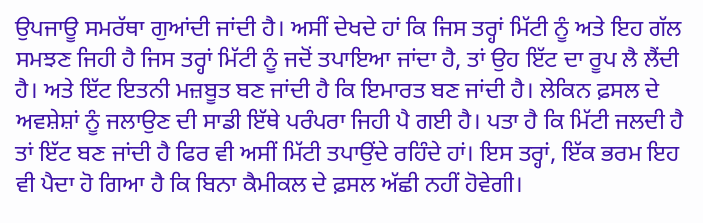ਉਪਜਾਊ ਸਮਰੱਥਾ ਗੁਆਂਦੀ ਜਾਂਦੀ ਹੈ। ਅਸੀਂ ਦੇਖਦੇ ਹਾਂ ਕਿ ਜਿਸ ਤਰ੍ਹਾਂ ਮਿੱਟੀ ਨੂੰ ਅਤੇ ਇਹ ਗੱਲ ਸਮਝਣ ਜਿਹੀ ਹੈ ਜਿਸ ਤਰ੍ਹਾਂ ਮਿੱਟੀ ਨੂੰ ਜਦੋਂ ਤਪਾਇਆ ਜਾਂਦਾ ਹੈ, ਤਾਂ ਉਹ ਇੱਟ ਦਾ ਰੂਪ ਲੈ ਲੈਂਦੀ ਹੈ। ਅਤੇ ਇੱਟ ਇਤਨੀ ਮਜ਼ਬੂਤ ਬਣ ਜਾਂਦੀ ਹੈ ਕਿ ਇਮਾਰਤ ਬਣ ਜਾਂਦੀ ਹੈ। ਲੇਕਿਨ ਫ਼ਸਲ ਦੇ ਅਵਸ਼ੇਸ਼ਾਂ ਨੂੰ ਜਲਾਉਣ ਦੀ ਸਾਡੀ ਇੱਥੇ ਪਰੰਪਰਾ ਜਿਹੀ ਪੈ ਗਈ ਹੈ। ਪਤਾ ਹੈ ਕਿ ਮਿੱਟੀ ਜਲਦੀ ਹੈ ਤਾਂ ਇੱਟ ਬਣ ਜਾਂਦੀ ਹੈ ਫਿਰ ਵੀ ਅਸੀਂ ਮਿੱਟੀ ਤਪਾਉਂਦੇ ਰਹਿੰਦੇ ਹਾਂ। ਇਸ ਤਰ੍ਹਾਂ, ਇੱਕ ਭਰਮ ਇਹ ਵੀ ਪੈਦਾ ਹੋ ਗਿਆ ਹੈ ਕਿ ਬਿਨਾ ਕੈਮੀਕਲ ਦੇ ਫ਼ਸਲ ਅੱਛੀ ਨਹੀਂ ਹੋਵੇਗੀ।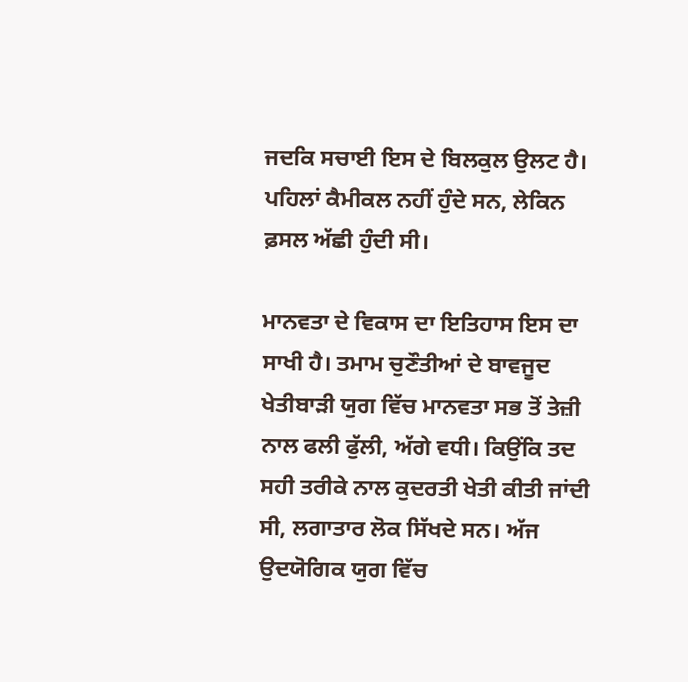ਜਦਕਿ ਸਚਾਈ ਇਸ ਦੇ ਬਿਲਕੁਲ ਉਲਟ ਹੈ। ਪਹਿਲਾਂ ਕੈਮੀਕਲ ਨਹੀਂ ਹੁੰਦੇ ਸਨ, ਲੇਕਿਨ ਫ਼ਸਲ ਅੱਛੀ ਹੁੰਦੀ ਸੀ।

ਮਾਨਵਤਾ ਦੇ ਵਿਕਾਸ ਦਾ ਇਤਿਹਾਸ ਇਸ ਦਾ ਸਾਖੀ ਹੈ। ਤਮਾਮ ਚੁਣੌਤੀਆਂ ਦੇ ਬਾਵਜੂਦ ਖੇਤੀਬਾੜੀ ਯੁਗ ਵਿੱਚ ਮਾਨਵਤਾ ਸਭ ਤੋਂ ਤੇਜ਼ੀ ਨਾਲ ਫਲੀ ਫੁੱਲੀ, ਅੱਗੇ ਵਧੀ। ਕਿਉਂਕਿ ਤਦ ਸਹੀ ਤਰੀਕੇ ਨਾਲ ਕੁਦਰਤੀ ਖੇਤੀ ਕੀਤੀ ਜਾਂਦੀ ਸੀ, ਲਗਾਤਾਰ ਲੋਕ ਸਿੱਖਦੇ ਸਨ। ਅੱਜ ਉਦਯੋਗਿਕ ਯੁਗ ਵਿੱਚ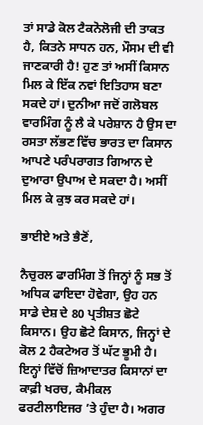ਤਾਂ ਸਾਡੇ ਕੋਲ ਟੈਕਨੋਲੋਜੀ ਦੀ ਤਾਕਤ ਹੈ, ਕਿਤਨੇ ਸਾਧਨ ਹਨ, ਮੌਸਮ ਦੀ ਵੀ ਜਾਣਕਾਰੀ ਹੈ! ਹੁਣ ਤਾਂ ਅਸੀਂ ਕਿਸਾਨ ਮਿਲ ਕੇ ਇੱਕ ਨਵਾਂ ਇਤਿਹਾਸ ਬਣਾ ਸਕਦੇ ਹਾਂ। ਦੁਨੀਆ ਜਦੋਂ ਗਲੋਬਲ ਵਾਰਮਿੰਗ ਨੂੰ ਲੈ ਕੇ ਪਰੇਸ਼ਾਨ ਹੈ ਉਸ ਦਾ ਰਸਤਾ ਲੱਭਣ ਵਿੱਚ ਭਾਰਤ ਦਾ ਕਿਸਾਨ ਆਪਣੇ ਪਰੰਪਰਾਗਤ ਗਿਆਨ ਦੇ ਦੁਆਰਾ ਉਪਾਅ ਦੇ ਸਕਦਾ ਹੈ। ਅਸੀਂ ਮਿਲ ਕੇ ਕੁਝ ਕਰ ਸਕਦੇ ਹਾਂ।

ਭਾਈਏ ਅਤੇ ਭੈਣੋਂ,

ਨੈਚੁਰਲ ਫਾਰਮਿੰਗ ਤੋਂ ਜਿਨ੍ਹਾਂ ਨੂੰ ਸਭ ਤੋਂ ਅਧਿਕ ਫਾਇਦਾ ਹੋਵੇਗਾ, ਉਹ ਹਨ ਸਾਡੇ ਦੇਸ਼ ਦੇ 80 ਪ੍ਰਤੀਸ਼ਤ ਛੋਟੇ ਕਿਸਾਨ। ਉਹ ਛੋਟੇ ਕਿਸਾਨ, ਜਿਨ੍ਹਾਂ ਦੇ ਕੋਲ 2 ਹੈਕਟੇਅਰ ਤੋਂ ਘੱਟ ਭੂਮੀ ਹੈ। ਇਨ੍ਹਾਂ ਵਿੱਚੋਂ ਜ਼ਿਆਦਾਤਰ ਕਿਸਾਨਾਂ ਦਾ ਕਾਫ਼ੀ ਖਰਚ, ਕੈਮੀਕਲ ਫਰਟੀਲਾਇਜਰ ’ਤੇ ਹੁੰਦਾ ਹੈ। ਅਗਰ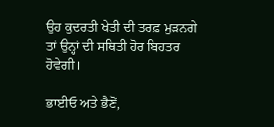ਉਹ ਕੁਦਰਤੀ ਖੇਤੀ ਦੀ ਤਰਫ਼ ਮੁੜਨਗੇ ਤਾਂ ਉਨ੍ਹਾਂ ਦੀ ਸਥਿਤੀ ਹੋਰ ਬਿਹਤਰ ਹੋਵੇਗੀ।

ਭਾਈਓ ਅਤੇ ਭੈਣੋਂ,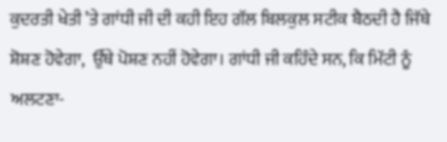ਕੁਦਰਤੀ ਖੇਤੀ ’ਤੇ ਗਾਂਧੀ ਜੀ ਦੀ ਕਹੀ ਇਹ ਗੱਲ ਬਿਲਕੁਲ ਸਟੀਕ ਬੈਠਦੀ ਹੈ ਜਿੱਥੇ ਸ਼ੋਸ਼ਣ ਹੋਵੇਗਾ,  ਉੱਥੇ ਪੋਸ਼ਣ ਨਹੀਂ ਹੋਵੇਗਾ। ਗਾਂਧੀ ਜੀ ਕਹਿੰਦੇ ਸਨ, ਕਿ ਮਿੱਟੀ ਨੂੰ ਅਲਟਣਾ-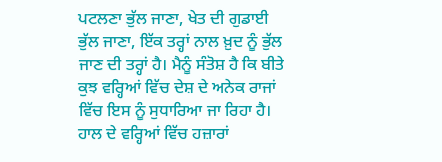ਪਟਲਣਾ ਭੁੱਲ ਜਾਣਾ, ਖੇਤ ਦੀ ਗੁਡਾਈ ਭੁੱਲ ਜਾਣਾ, ਇੱਕ ਤਰ੍ਹਾਂ ਨਾਲ ਖ਼ੁਦ ਨੂੰ ਭੁੱਲ ਜਾਣ ਦੀ ਤਰ੍ਹਾਂ ਹੈ। ਮੈਨੂੰ ਸੰਤੋਸ਼ ਹੈ ਕਿ ਬੀਤੇ ਕੁਝ ਵਰ੍ਹਿਆਂ ਵਿੱਚ ਦੇਸ਼ ਦੇ ਅਨੇਕ ਰਾਜਾਂ ਵਿੱਚ ਇਸ ਨੂੰ ਸੁਧਾਰਿਆ ਜਾ ਰਿਹਾ ਹੈ। ਹਾਲ ਦੇ ਵਰ੍ਹਿਆਂ ਵਿੱਚ ਹਜ਼ਾਰਾਂ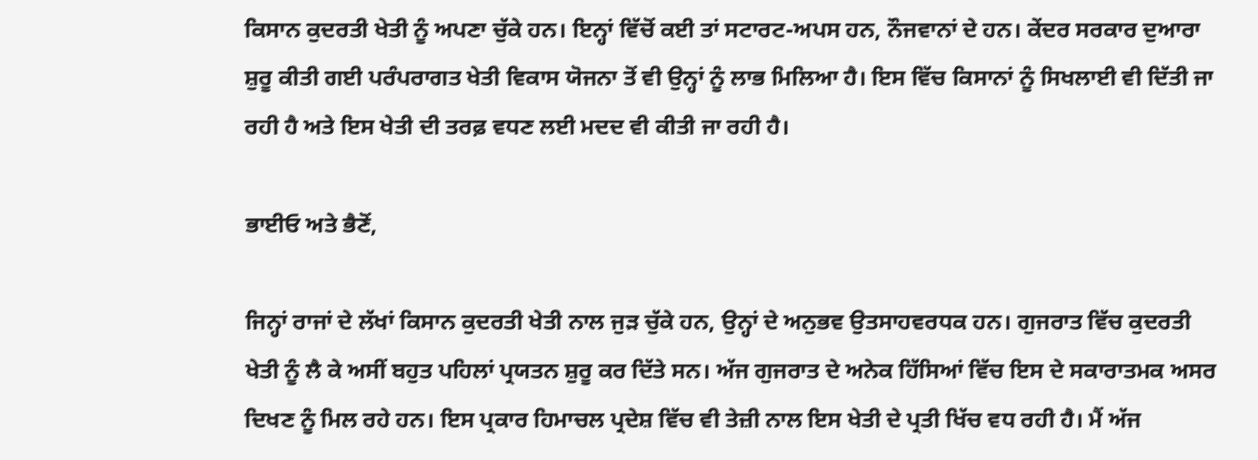ਕਿਸਾਨ ਕੁਦਰਤੀ ਖੇਤੀ ਨੂੰ ਅਪਣਾ ਚੁੱਕੇ ਹਨ। ਇਨ੍ਹਾਂ ਵਿੱਚੋਂ ਕਈ ਤਾਂ ਸਟਾਰਟ-ਅਪਸ ਹਨ, ਨੌਜਵਾਨਾਂ ਦੇ ਹਨ। ਕੇਂਦਰ ਸਰਕਾਰ ਦੁਆਰਾ ਸ਼ੁਰੂ ਕੀਤੀ ਗਈ ਪਰੰਪਰਾਗਤ ਖੇਤੀ ਵਿਕਾਸ ਯੋਜਨਾ ਤੋਂ ਵੀ ਉਨ੍ਹਾਂ ਨੂੰ ਲਾਭ ਮਿਲਿਆ ਹੈ। ਇਸ ਵਿੱਚ ਕਿਸਾਨਾਂ ਨੂੰ ਸਿਖਲਾਈ ਵੀ ਦਿੱਤੀ ਜਾ ਰਹੀ ਹੈ ਅਤੇ ਇਸ ਖੇਤੀ ਦੀ ਤਰਫ਼ ਵਧਣ ਲਈ ਮਦਦ ਵੀ ਕੀਤੀ ਜਾ ਰਹੀ ਹੈ।

ਭਾਈਓ ਅਤੇ ਭੈਣੋਂ,

ਜਿਨ੍ਹਾਂ ਰਾਜਾਂ ਦੇ ਲੱਖਾਂ ਕਿਸਾਨ ਕੁਦਰਤੀ ਖੇਤੀ ਨਾਲ ਜੁੜ ਚੁੱਕੇ ਹਨ, ਉਨ੍ਹਾਂ ਦੇ ਅਨੁਭਵ ਉਤਸਾਹਵਰਧਕ ਹਨ। ਗੁਜਰਾਤ ਵਿੱਚ ਕੁਦਰਤੀ ਖੇਤੀ ਨੂੰ ਲੈ ਕੇ ਅਸੀਂ ਬਹੁਤ ਪਹਿਲਾਂ ਪ੍ਰਯਤਨ ਸ਼ੁਰੂ ਕਰ ਦਿੱਤੇ ਸਨ। ਅੱਜ ਗੁਜਰਾਤ ਦੇ ਅਨੇਕ ਹਿੱਸਿਆਂ ਵਿੱਚ ਇਸ ਦੇ ਸਕਾਰਾਤਮਕ ਅਸਰ ਦਿਖਣ ਨੂੰ ਮਿਲ ਰਹੇ ਹਨ। ਇਸ ਪ੍ਰਕਾਰ ਹਿਮਾਚਲ ਪ੍ਰਦੇਸ਼ ਵਿੱਚ ਵੀ ਤੇਜ਼ੀ ਨਾਲ ਇਸ ਖੇਤੀ ਦੇ ਪ੍ਰਤੀ ਖਿੱਚ ਵਧ ਰਹੀ ਹੈ। ਮੈਂ ਅੱਜ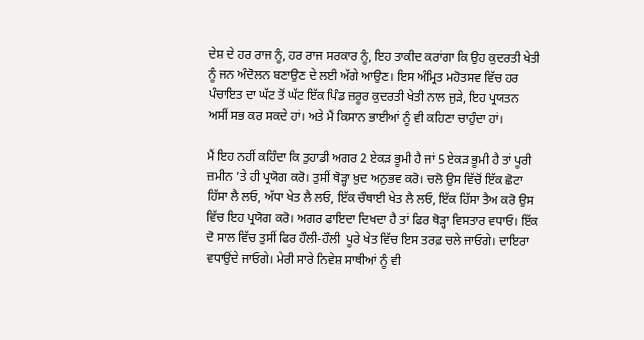ਦੇਸ਼ ਦੇ ਹਰ ਰਾਜ ਨੂੰ, ਹਰ ਰਾਜ ਸਰਕਾਰ ਨੂੰ, ਇਹ ਤਾਕੀਦ ਕਰਾਂਗਾ ਕਿ ਉਹ ਕੁਦਰਤੀ ਖੇਤੀ ਨੂੰ ਜਨ ਅੰਦੋਲਨ ਬਣਾਉਣ ਦੇ ਲਈ ਅੱਗੇ ਆਉਣ। ਇਸ ਅੰਮ੍ਰਿਤ ਮਹੋਤਸਵ ਵਿੱਚ ਹਰ ਪੰਚਾਇਤ ਦਾ ਘੱਟ ਤੋਂ ਘੱਟ ਇੱਕ ਪਿੰਡ ਜ਼ਰੂਰ ਕੁਦਰਤੀ ਖੇਤੀ ਨਾਲ ਜੁੜੇ, ਇਹ ਪ੍ਰਯਤਨ ਅਸੀਂ ਸਭ ਕਰ ਸਕਦੇ ਹਾਂ। ਅਤੇ ਮੈਂ ਕਿਸਾਨ ਭਾਈਆਂ ਨੂੰ ਵੀ ਕਹਿਣਾ ਚਾਹੁੰਦਾ ਹਾਂ।

ਮੈਂ ਇਹ ਨਹੀਂ ਕਹਿੰਦਾ ਕਿ ਤੁਹਾਡੀ ਅਗਰ 2 ਏਕੜ ਭੂਮੀ ਹੈ ਜਾਂ 5 ਏਕੜ ਭੂਮੀ ਹੈ ਤਾਂ ਪੂਰੀ ਜ਼ਮੀਨ ’ਤੇ ਹੀ ਪ੍ਰਯੋਗ ਕਰੋ। ਤੁਸੀਂ ਥੋੜ੍ਹਾ ਖ਼ੁਦ ਅਨੁਭਵ ਕਰੋ। ਚਲੋ ਉਸ ਵਿੱਚੋਂ ਇੱਕ ਛੋਟਾ ਹਿੱਸਾ ਲੈ ਲਓ, ਅੱਧਾ ਖੇਤ ਲੈ ਲਓ, ਇੱਕ ਚੌਥਾਈ ਖੇਤ ਲੈ ਲਓ, ਇੱਕ ਹਿੱਸਾ ਤੈਅ ਕਰੋ ਉਸ ਵਿੱਚ ਇਹ ਪ੍ਰਯੋਗ ਕਰੋ। ਅਗਰ ਫਾਇਦਾ ਦਿਖਦਾ ਹੈ ਤਾਂ ਫਿਰ ਥੋੜ੍ਹਾ ਵਿਸਤਾਰ ਵਧਾਓ। ਇੱਕ ਦੋ ਸਾਲ ਵਿੱਚ ਤੁਸੀਂ ਫਿਰ ਹੌਲੀ-ਹੌਲੀ  ਪੂਰੇ ਖੇਤ ਵਿੱਚ ਇਸ ਤਰਫ਼ ਚਲੇ ਜਾਓਗੇ। ਦਾਇਰਾ ਵਧਾਉਂਦੇ ਜਾਓਗੇ। ਮੇਰੀ ਸਾਰੇ ਨਿਵੇਸ਼ ਸਾਥੀਆਂ ਨੂੰ ਵੀ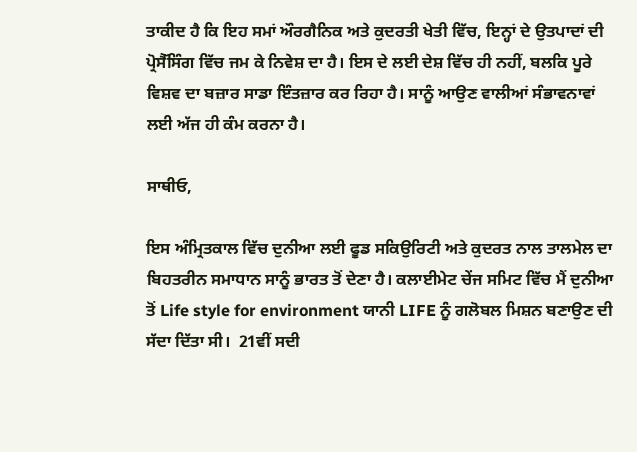ਤਾਕੀਦ ਹੈ ਕਿ ਇਹ ਸਮਾਂ ਔਰਗੈਨਿਕ ਅਤੇ ਕੁਦਰਤੀ ਖੇਤੀ ਵਿੱਚ, ਇਨ੍ਹਾਂ ਦੇ ਉਤਪਾਦਾਂ ਦੀ ਪ੍ਰੋਸੈੱਸਿੰਗ ਵਿੱਚ ਜਮ ਕੇ ਨਿਵੇਸ਼ ਦਾ ਹੈ। ਇਸ ਦੇ ਲਈ ਦੇਸ਼ ਵਿੱਚ ਹੀ ਨਹੀਂ, ਬਲਕਿ ਪੂਰੇ ਵਿਸ਼ਵ ਦਾ ਬਜ਼ਾਰ ਸਾਡਾ ਇੰਤਜ਼ਾਰ ਕਰ ਰਿਹਾ ਹੈ। ਸਾਨੂੰ ਆਉਣ ਵਾਲੀਆਂ ਸੰਭਾਵਨਾਵਾਂ ਲਈ ਅੱਜ ਹੀ ਕੰਮ ਕਰਨਾ ਹੈ।

ਸਾਥੀਓ,

ਇਸ ਅੰਮ੍ਰਿਤਕਾਲ ਵਿੱਚ ਦੁਨੀਆ ਲਈ ਫੂਡ ਸਕਿਉਰਿਟੀ ਅਤੇ ਕੁਦਰਤ ਨਾਲ ਤਾਲਮੇਲ ਦਾ ਬਿਹਤਰੀਨ ਸਮਾਧਾਨ ਸਾਨੂੰ ਭਾਰਤ ਤੋਂ ਦੇਣਾ ਹੈ। ਕਲਾਈਮੇਟ ਚੇਂਜ ਸਮਿਟ ਵਿੱਚ ਮੈਂ ਦੁਨੀਆ ਤੋਂ Life style for environment ਯਾਨੀ LIFE ਨੂੰ ਗਲੋਬਲ ਮਿਸ਼ਨ ਬਣਾਉਣ ਦੀ ਸੱਦਾ ਦਿੱਤਾ ਸੀ।  21ਵੀਂ ਸਦੀ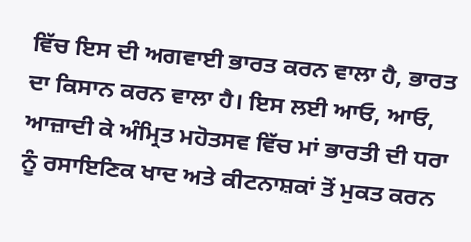ਵਿੱਚ ਇਸ ਦੀ ਅਗਵਾਈ ਭਾਰਤ ਕਰਨ ਵਾਲਾ ਹੈ, ਭਾਰਤ ਦਾ ਕਿਸਾਨ ਕਰਨ ਵਾਲਾ ਹੈ। ਇਸ ਲਈ ਆਓ, ਆਓ, ਆਜ਼ਾਦੀ ਕੇ ਅੰਮ੍ਰਿਤ ਮਹੋਤਸਵ ਵਿੱਚ ਮਾਂ ਭਾਰਤੀ ਦੀ ਧਰਾ ਨੂੰ ਰਸਾਇਣਿਕ ਖਾਦ ਅਤੇ ਕੀਟਨਾਸ਼ਕਾਂ ਤੋਂ ਮੁਕਤ ਕਰਨ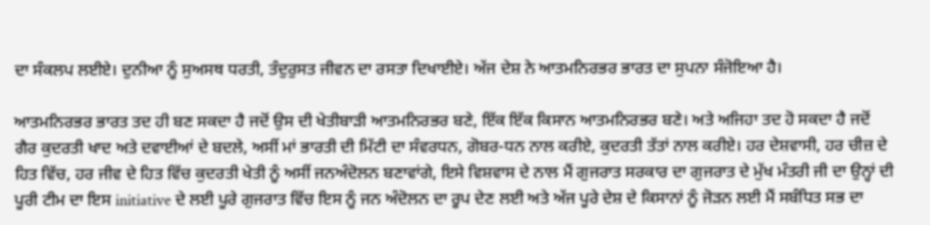ਦਾ ਸੰਕਲਪ ਲਈਏ। ਦੁਨੀਆ ਨੂੰ ਸੁਅਸਥ ਧਰਤੀ, ਤੰਦੁਰੁਸਤ ਜੀਵਨ ਦਾ ਰਸਤਾ ਦਿਖਾਈਏ। ਅੱਜ ਦੇਸ਼ ਨੇ ਆਤਮਨਿਰਭਰ ਭਾਰਤ ਦਾ ਸੁਪਨਾ ਸੰਜੋਇਆ ਹੈ।

ਆਤਮਨਿਰਭਰ ਭਾਰਤ ਤਦ ਹੀ ਬਣ ਸਕਦਾ ਹੈ ਜਦੋਂ ਉਸ ਦੀ ਖੇਤੀਬਾੜੀ ਆਤਮਨਿਰਭਰ ਬਣੇ, ਇੱਕ ਇੱਕ ਕਿਸਾਨ ਆਤਮਨਿਰਭਰ ਬਣੇ। ਅਤੇ ਅਜਿਹਾ ਤਦ ਹੋ ਸਕਦਾ ਹੈ ਜਦੋਂ ਗੈਰ ਕੁਦਰਤੀ ਖਾਦ ਅਤੇ ਦਵਾਈਆਂ ਦੇ ਬਦਲੇ, ਅਸੀਂ ਮਾਂ ਭਾਰਤੀ ਦੀ ਮਿੱਟੀ ਦਾ ਸੰਵਰਧਨ, ਗੋਬਰ-ਧਨ ਨਾਲ ਕਰੀਏ, ਕੁਦਰਤੀ ਤੱਤਾਂ ਨਾਲ ਕਰੀਏ। ਹਰ ਦੇਸ਼ਵਾਸੀ, ਹਰ ਚੀਜ਼ ਦੇ ਹਿਤ ਵਿੱਚ, ਹਰ ਜੀਵ ਦੇ ਹਿਤ ਵਿੱਚ ਕੁਦਰਤੀ ਖੇਤੀ ਨੂੰ ਅਸੀਂ ਜਨਅੰਦੋਲਨ ਬਣਾਵਾਂਗੇ, ਇਸੇ ਵਿਸ਼ਵਾਸ ਦੇ ਨਾਲ ਮੈਂ ਗੁਜਰਾਤ ਸਰਕਾਰ ਦਾ ਗੁਜਰਾਤ ਦੇ ਮੁੱਖ ਮੰਤਰੀ ਜੀ ਦਾ ਉਨ੍ਹਾਂ ਦੀ ਪੂਰੀ ਟੀਮ ਦਾ ਇਸ initiative ਦੇ ਲਈ ਪੂਰੇ ਗੁਜਰਾਤ ਵਿੱਚ ਇਸ ਨੂੰ ਜਨ ਅੰਦੋਲਨ ਦਾ ਰੂਪ ਦੇਣ ਲਈ ਅਤੇ ਅੱਜ ਪੂਰੇ ਦੇਸ਼ ਦੇ ਕਿਸਾਨਾਂ ਨੂੰ ਜੋੜਨ ਲਈ ਮੈਂ ਸਬੰਧਿਤ ਸਭ ਦਾ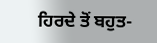ਹਿਰਦੇ ਤੋਂ ਬਹੁਤ-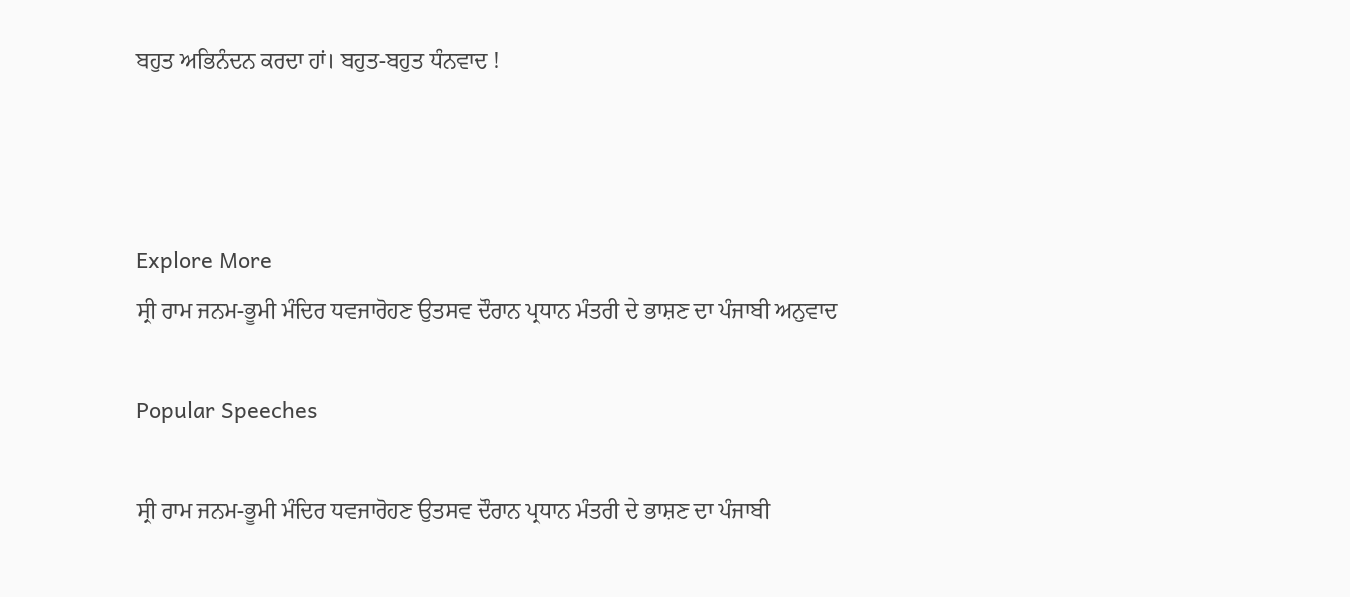ਬਹੁਤ ਅਭਿਨੰਦਨ ਕਰਦਾ ਹਾਂ। ਬਹੁਤ-ਬਹੁਤ ਧੰਨਵਾਦ !



Explore More
ਸ੍ਰੀ ਰਾਮ ਜਨਮ-ਭੂਮੀ ਮੰਦਿਰ ਧਵਜਾਰੋਹਣ ਉਤਸਵ ਦੌਰਾਨ ਪ੍ਰਧਾਨ ਮੰਤਰੀ ਦੇ ਭਾਸ਼ਣ ਦਾ ਪੰਜਾਬੀ ਅਨੁਵਾਦ

Popular Speeches

ਸ੍ਰੀ ਰਾਮ ਜਨਮ-ਭੂਮੀ ਮੰਦਿਰ ਧਵਜਾਰੋਹਣ ਉਤਸਵ ਦੌਰਾਨ ਪ੍ਰਧਾਨ ਮੰਤਰੀ ਦੇ ਭਾਸ਼ਣ ਦਾ ਪੰਜਾਬੀ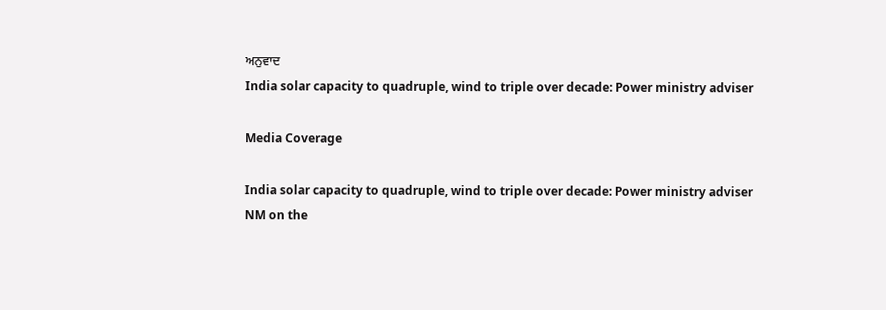ਅਨੁਵਾਦ
India solar capacity to quadruple, wind to triple over decade: Power ministry adviser

Media Coverage

India solar capacity to quadruple, wind to triple over decade: Power ministry adviser
NM on the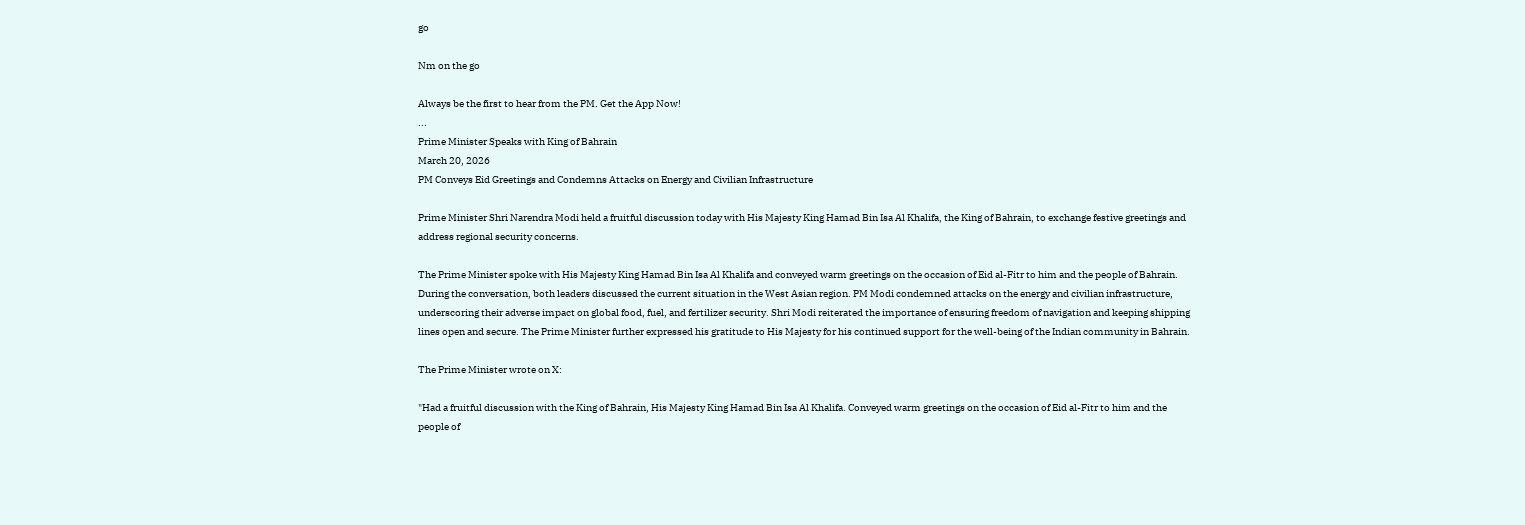go

Nm on the go

Always be the first to hear from the PM. Get the App Now!
...
Prime Minister Speaks with King of Bahrain
March 20, 2026
PM Conveys Eid Greetings and Condemns Attacks on Energy and Civilian Infrastructure

Prime Minister Shri Narendra Modi held a fruitful discussion today with His Majesty King Hamad Bin Isa Al Khalifa, the King of Bahrain, to exchange festive greetings and address regional security concerns.

The Prime Minister spoke with His Majesty King Hamad Bin Isa Al Khalifa and conveyed warm greetings on the occasion of Eid al-Fitr to him and the people of Bahrain. During the conversation, both leaders discussed the current situation in the West Asian region. PM Modi condemned attacks on the energy and civilian infrastructure, underscoring their adverse impact on global food, fuel, and fertilizer security. Shri Modi reiterated the importance of ensuring freedom of navigation and keeping shipping lines open and secure. The Prime Minister further expressed his gratitude to His Majesty for his continued support for the well-being of the Indian community in Bahrain.

The Prime Minister wrote on X:

"Had a fruitful discussion with the King of Bahrain, His Majesty King Hamad Bin Isa Al Khalifa. Conveyed warm greetings on the occasion of Eid al-Fitr to him and the people of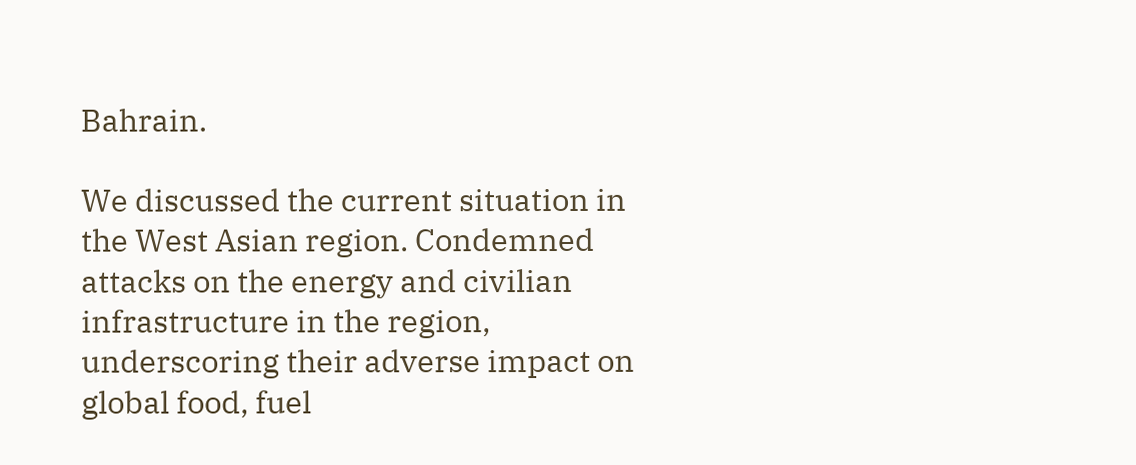Bahrain.

We discussed the current situation in the West Asian region. Condemned attacks on the energy and civilian infrastructure in the region, underscoring their adverse impact on global food, fuel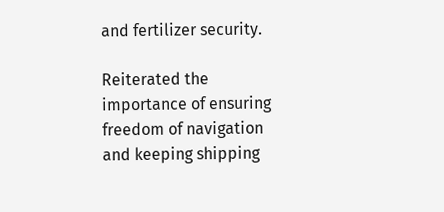and fertilizer security.

Reiterated the importance of ensuring freedom of navigation and keeping shipping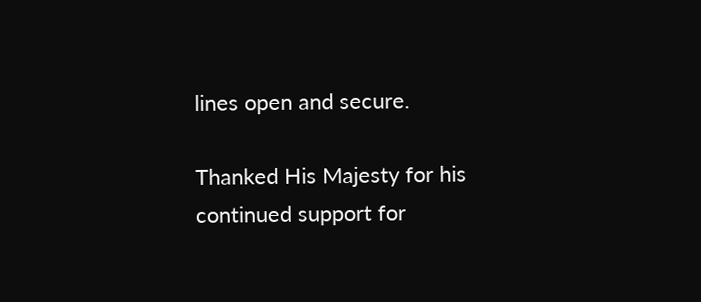lines open and secure.

Thanked His Majesty for his continued support for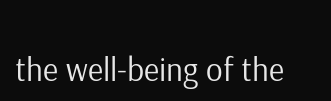the well-being of the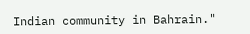Indian community in Bahrain."